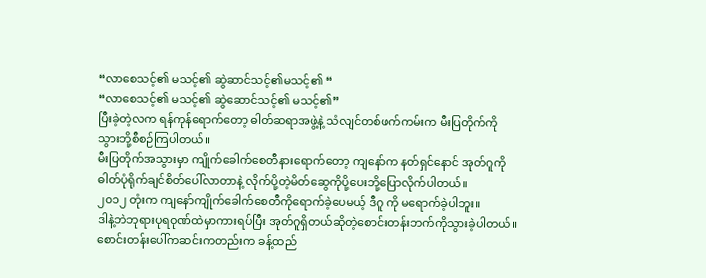“လာစေသင့်၏ မသင့်၏ ဆွဲဆာင်သင့်၏မသင့်၏ “
“လာစေသင့်၏ မသင့်၏ ဆွဲဆောင်သင့်၏ မသင့်၏”
ပြီးခဲ့တဲ့လက ရန်ကုန်ရောက်တော့ ဓါတ်ဆရာအဖွဲ့နဲ့ သံလျင်တစ်ဖက်ကမ်းက မီးပြတိုက်ကို
သွားဘို့စီစဉ်ကြပါတယ်။
မီးပြတိုက်အသွားမှာ ကျိုက်ခေါက်စေတီနားရောက်တော့ ကျနော်က နတ်ရှင်နောင် အုတ်ဂူကို
ဓါတ်ပုံရိုက်ချင်စိတ်ပေါ်လာတာနဲ့ လိုက်ပို့တဲ့မိတ်ဆွေကိုပို့ပေးဘို့ပြောလိုက်ပါတယ်။
၂၀၁၂ တုံးက ကျနော်ကျိုက်ခေါက်စေတီကိုရောက်ခဲ့ပေမယ့် ဒီဂူ ကို မရောက်ခဲ့ပါဘူး။
ဒါနဲ့ဘဲဘုရားပုရဝုဏ်ထဲမှာကားရပ်ပြီး အုတ်ဂူရှိတယ်ဆိုတဲ့စောင်းတန်းဘက်ကိုသွားခဲ့ပါတယ်။
စောင်းတန်းပေါ်ကဆင်းကတည်းက ခန့်ထည်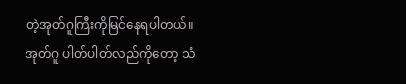တဲ့အုတ်ဂူကြီးကိုမြင်နေရပါတယ်။
အုတ်ဂူ ပါတ်ပါတ်လည်ကိုတော့ သံ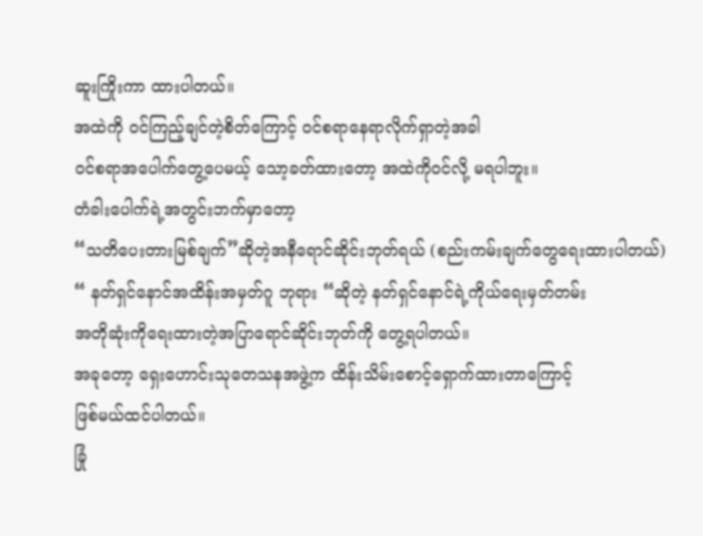ဆူးကြိုးကာ ထားပါတယ်။
အထဲကို ဝင်ကြည့်ချင်တဲ့စိတ်ကြောင့် ဝင်စရာနေရာလိုက်ရှာတဲ့အခါ
ဝင်စရာအပေါက်တွေ့ပေမယ့် သော့ခတ်ထားတော့ အထဲကိုဝင်လို့ မရပါဘူး။
တံခါးပေါက်ရဲ့အတွင်းဘက်မှာတော့
“သတိပေးတားမြစ်ချက်”ဆိုတဲ့အနီရောင်ဆိုင်းဘုတ်ရယ် (စည်းကမ်းချက်တွေရေးထားပါတယ်)
“ နတ်ရှင်နောင်အထိန်းအမှတ်ဂူ ဘုရား “ဆိုတဲ့ နတ်ရှင်နောင်ရဲ့ကိုယ်ရေးမှတ်တမ်း
အတိုဆုံးကိုရေးထားတဲ့အပြာရောင်ဆိုင်းဘုတ်ကို တွေ့ရပါတယ်။
အခုတော့ ရှေးဟောင်းသုတေသနအဖွဲ့က ထိန်းသိမ်းစောင့်ရှောက်ထားတာကြောင့်
ဖြစ်မယ်ထင်ပါတယ်။
ခြုံ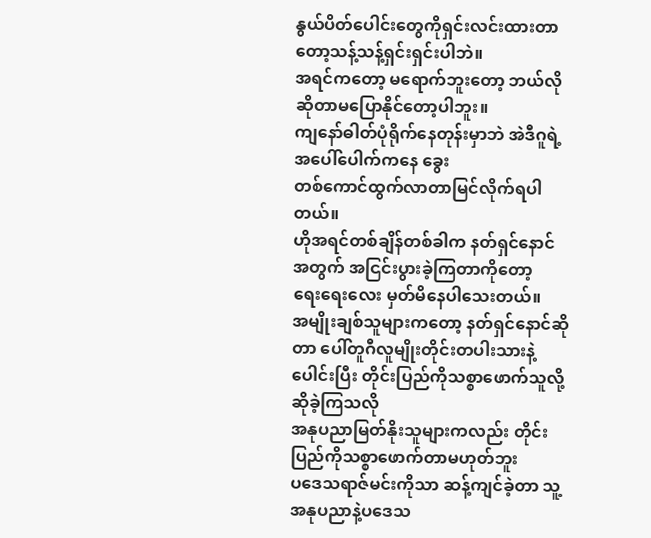နွယ်ပိတ်ပေါင်းတွေကိုရှင်းလင်းထားတာတော့သန့်သန့်ရှင်းရှင်းပါဘဲ။
အရင်ကတော့ မရောက်ဘူးတော့ ဘယ်လိုဆိုတာမပြောနိုင်တော့ပါဘူး။
ကျနော်ဓါတ်ပုံရိုက်နေတုန်းမှာဘဲ အဲဒီဂူရဲ့အပေါ်ပေါက်ကနေ ခွေး
တစ်ကောင်ထွက်လာတာမြင်လိုက်ရပါတယ်။
ဟိုအရင်တစ်ချိန်တစ်ခါက နတ်ရှင်နောင်အတွက် အငြင်းပွားခဲ့ကြတာကိုတော့
ရေးရေးလေး မှတ်မိနေပါသေးတယ်။
အမျိုးချစ်သူများကတော့ နတ်ရှင်နောင်ဆိုတာ ပေါ်တူဂီလူမျိုးတိုင်းတပါးသားနဲ့
ပေါင်းပြီး တိုင်းပြည်ကိုသစ္စာဖောက်သူလို့ ဆိုခဲ့ကြသလို
အနုပညာမြတ်နိုးသူများကလည်း တိုင်းပြည်ကိုသစ္စာဖောက်တာမဟုတ်ဘူး
ပဒေသရာဇ်မင်းကိုသာ ဆန့်ကျင်ခဲ့တာ သူ့အနုပညာနဲ့ပဒေသ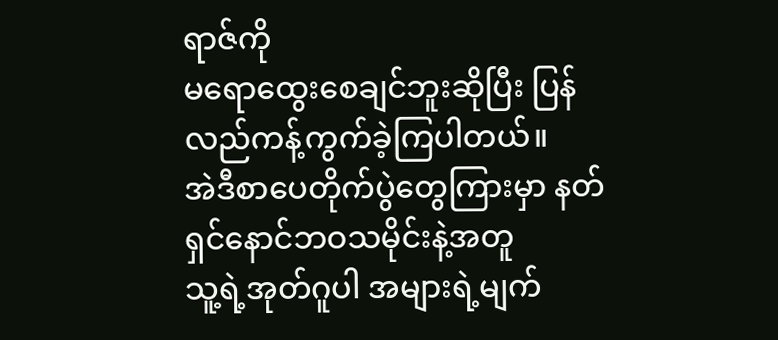ရာဇ်ကို
မရောထွေးစေချင်ဘူးဆိုပြီး ပြန်လည်ကန့်ကွက်ခဲ့ကြပါတယ်။
အဲဒီစာပေတိုက်ပွဲတွေကြားမှာ နတ်ရှင်နောင်ဘဝသမိုင်းနဲ့အတူ
သူ့ရဲ့အုတ်ဂူပါ အများရဲ့မျက်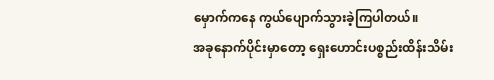မှောက်ကနေ ကွယ်ပျောက်သွားခဲ့ကြပါတယ်။
အခုနောက်ပိုင်းမှာတော့ ရှေးဟောင်းပစ္စည်းထိန်းသိမ်း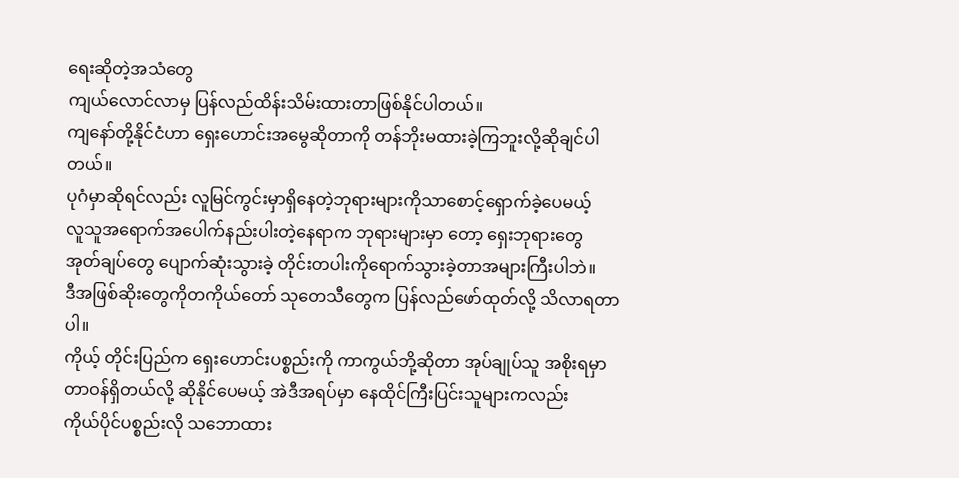ရေးဆိုတဲ့အသံတွေ
ကျယ်လောင်လာမှ ပြန်လည်ထိန်းသိမ်းထားတာဖြစ်နိုင်ပါတယ်။
ကျနော်တို့နိုင်ငံဟာ ရှေးဟောင်းအမွေဆိုတာကို တန်ဘိုးမထားခဲ့ကြဘူးလို့ဆိုချင်ပါတယ်။
ပုဂံမှာဆိုရင်လည်း လူမြင်ကွင်းမှာရှိနေတဲ့ဘုရားများကိုသာစောင့်ရှောက်ခဲ့ပေမယ့်
လူသူအရောက်အပေါက်နည်းပါးတဲ့နေရာက ဘုရားများမှာ တော့ ရှေးဘုရားတွေ
အုတ်ချပ်တွေ ပျောက်ဆုံးသွားခဲ့ တိုင်းတပါးကိုရောက်သွားခဲ့တာအများကြီးပါဘဲ။
ဒီအဖြစ်ဆိုးတွေကိုတကိုယ်တော် သုတေသီတွေက ပြန်လည်ဖော်ထုတ်လို့ သိလာရတာပါ။
ကိုယ့် တိုင်းပြည်က ရှေးဟောင်းပစ္စည်းကို ကာကွယ်ဘို့ဆိုတာ အုပ်ချုပ်သူ အစိုးရမှာ
တာဝန်ရှိတယ်လို့ ဆိုနိုင်ပေမယ့် အဲဒီအရပ်မှာ နေထိုင်ကြီးပြင်းသူများကလည်း
ကိုယ်ပိုင်ပစ္စည်းလို သဘောထား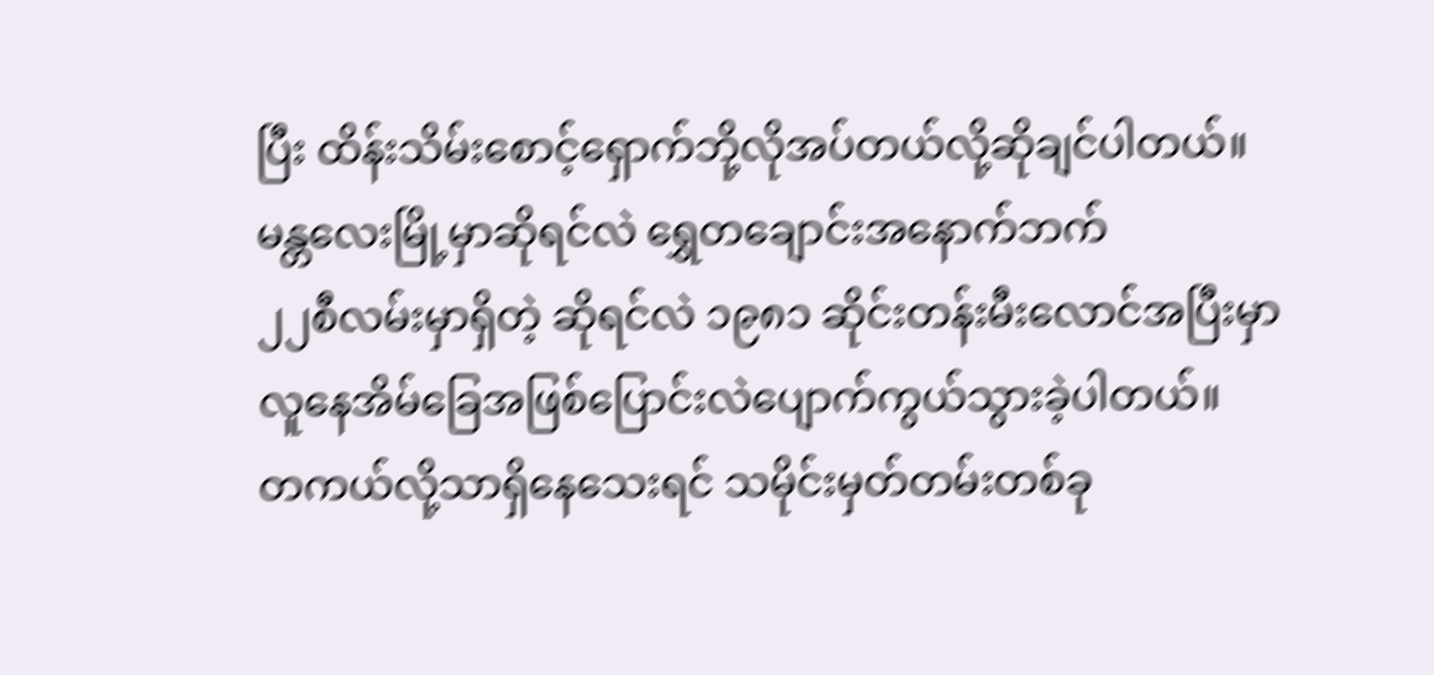ပြီး ထိန်းသိမ်းစောင့်ရှောက်ဘို့လိုအပ်တယ်လို့ဆိုချင်ပါတယ်။
မန္တလေးမြို့မှာဆိုရင်လဲ ရွှေတချောင်းအနောက်ဘက်
၂၂စီလမ်းမှာရှိတဲ့ ဆိုရင်လဲ ၁၉၈၁ ဆိုင်းတန်းမီးလောင်အပြီးမှာ
လူနေအိမ်ခြေအဖြစ်ပြောင်းလဲပျောက်ကွယ်သွားခဲ့ပါတယ်။
တကယ်လို့သာရှိနေသေးရင် သမိုင်းမှတ်တမ်းတစ်ခု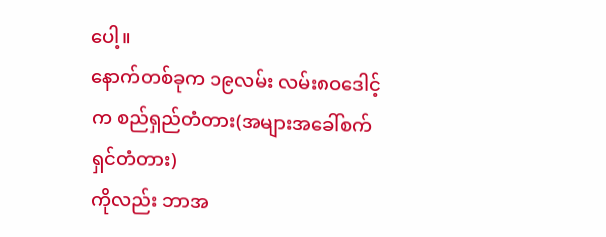ပေါ့။
နောက်တစ်ခုက ၁၉လမ်း လမ်း၈ဝဒေါင့်က စည်ရှည်တံတား(အများအခေါ်စက်ရှင်တံတား)
ကိုလည်း ဘာအ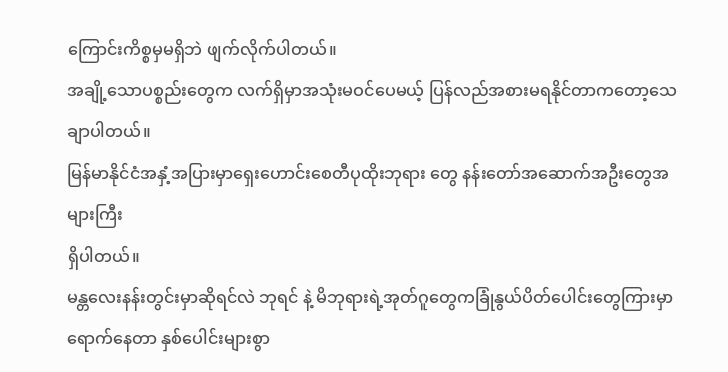ကြောင်းကိစ္စမှမရှိဘဲ ဖျက်လိုက်ပါတယ်။
အချို့သောပစ္စည်းတွေက လက်ရှိမှာအသုံးမဝင်ပေမယ့် ပြန်လည်အစားမရနိုင်တာကတော့သေချာပါတယ်။
မြန်မာနိုင်ငံအနှံ့အပြားမှာရှေးဟောင်းစေတီပုထိုးဘုရား တွေ နန်းတော်အဆောက်အဦးတွေအများကြီး
ရှိပါတယ်။
မန္တလေးနန်းတွင်းမှာဆိုရင်လဲ ဘုရင် နဲ့ မိဘုရားရဲ့အုတ်ဂူတွေကခြုံနွယ်ပိတ်ပေါင်းတွေကြားမှာ
ရောက်နေတာ နှစ်ပေါင်းများစွာ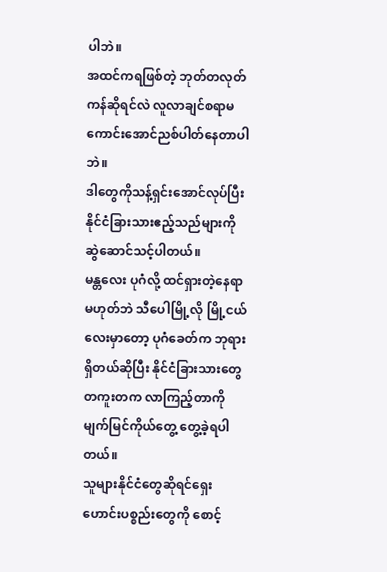ပါဘဲ။
အထင်ကရဖြစ်တဲ့ ဘုတ်တလုတ်ကန်ဆိုရင်လဲ လူလာချင်စရာမကောင်းအောင်ညစ်ပါတ်နေတာပါဘဲ။
ဒါတွေကိုသန့်ရှင်းအောင်လုပ်ပြီးနိုင်ငံခြားသားဧည့်သည်များကို ဆွဲဆောင်သင့်ပါတယ်။
မန္တလေး ပုဂံလို့ ထင်ရှားတဲ့နေရာမဟုတ်ဘဲ သီပေါမြို့လို မြို့ငယ်လေးမှာတော့ ပုဂံခေတ်က ဘုရား
ရှိတယ်ဆိုပြီး နိုင်ငံခြားသားတွေ တကူးတက လာကြည့်တာကို မျက်မြင်ကိုယ်တွေ့ တွေ့ခဲ့ရပါတယ်။
သူများနိုင်ငံတွေဆိုရင်ရှေးဟောင်းပစ္စည်းတွေကို စောင့်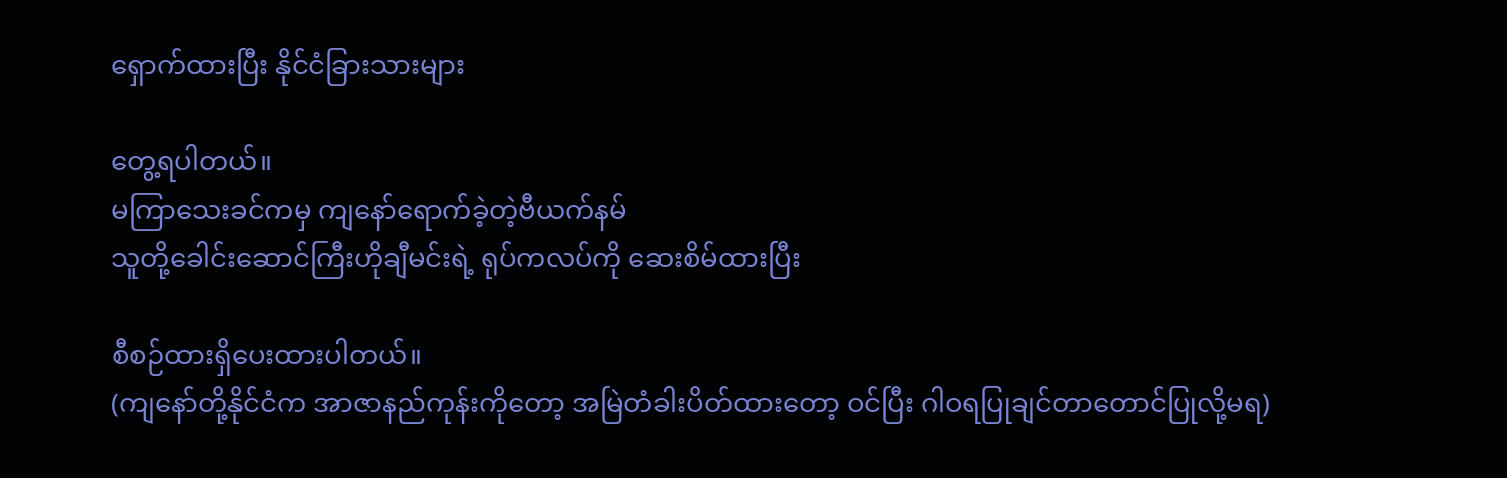ရှောက်ထားပြီး နိုင်ငံခြားသားများ

တွေ့ရပါတယ်။
မကြာသေးခင်ကမှ ကျနော်ရောက်ခဲ့တဲ့ဗီယက်နမ်
သူတို့ခေါင်းဆောင်ကြီးဟိုချီမင်းရဲ့ ရုပ်ကလပ်ကို ဆေးစိမ်ထားပြီး

စီစဉ်ထားရှိပေးထားပါတယ်။
(ကျနော်တို့နိုင်ငံက အာဇာနည်ကုန်းကိုတော့ အမြဲတံခါးပိတ်ထားတော့ ဝင်ပြီး ဂါဝရပြုချင်တာတောင်ပြုလို့မရ)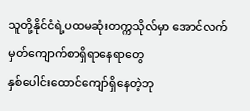သူတို့နိုင်ငံရဲ့ပထမဆုံးတက္ကသိုလ်မှာ အောင်လက်မှတ်ကျောက်စာရှိရာနေရာတွေ
နှစ်ပေါင်းထောင်ကျော်ရှိနေတဲ့ဘု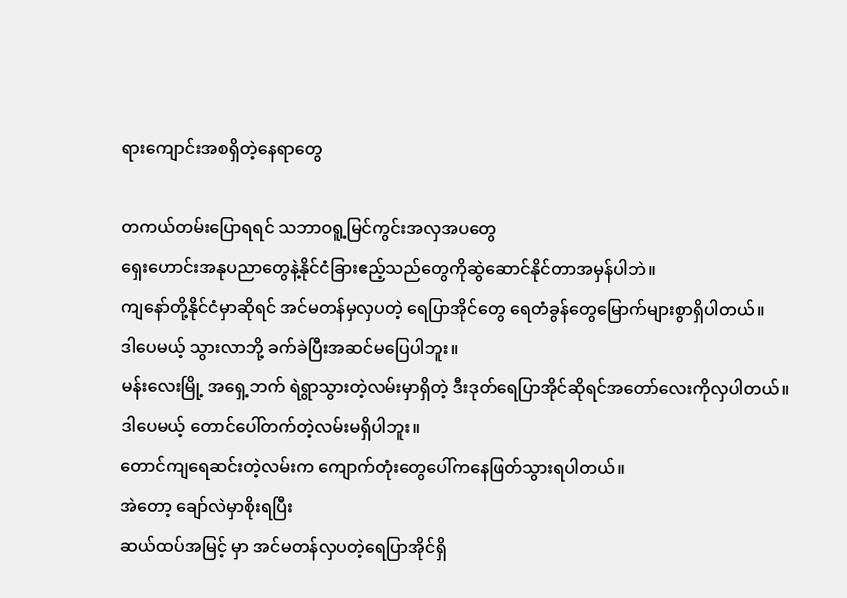ရားကျောင်းအစရှိတဲ့နေရာတွေ

တကယ်တမ်းပြောရရင် သဘာဝရူ့မြင်ကွင်းအလှအပတွေ
ရှေးဟောင်းအနုပညာတွေနဲ့နိုင်ငံခြားဧည့်သည်တွေကိုဆွဲဆောင်နိုင်တာအမှန်ပါဘဲ။
ကျနော်တို့နိုင်ငံမှာဆိုရင် အင်မတန်မှလှပတဲ့ ရေပြာအိုင်တွေ ရေတံခွန်တွေမြောက်များစွာရှိပါတယ်။
ဒါပေမယ့် သွားလာဘို့ ခက်ခဲပြီးအဆင်မပြေပါဘူး။
မန်းလေးမြို့ အရှေ့ဘက် ရဲရွာသွားတဲ့လမ်းမှာရှိတဲ့ ဒီးဒုတ်ရေပြာအိုင်ဆိုရင်အတော်လေးကိုလှပါတယ်။
ဒါပေမယ့် တောင်ပေါ်တက်တဲ့လမ်းမရှိပါဘူး။
တောင်ကျရေဆင်းတဲ့လမ်းက ကျောက်တုံးတွေပေါ်ကနေဖြတ်သွားရပါတယ်။
အဲတော့ ချော်လဲမှာစိုးရပြီး
ဆယ်ထပ်အမြင့် မှာ အင်မတန်လှပတဲ့ရေပြာအိုင်ရှိ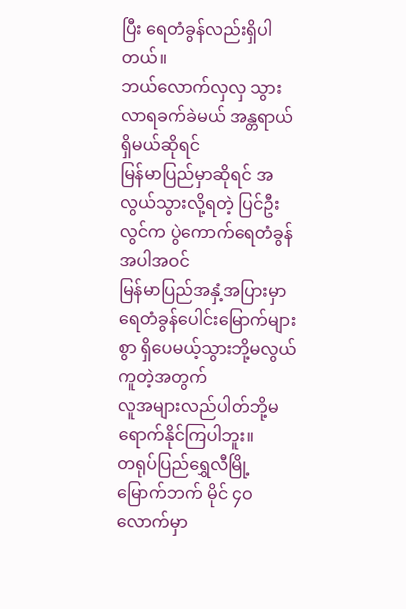ပြီး ရေတံခွန်လည်းရှိပါတယ်။
ဘယ်လောက်လှလှ သွားလာရခက်ခဲမယ် အန္တရာယ်ရှိမယ်ဆိုရင်
မြန်မာပြည်မှာဆိုရင် အလွယ်သွားလို့ရတဲ့ ပြင်ဦးလွင်က ပွဲကောက်ရေတံခွန်အပါအဝင်
မြန်မာပြည်အနှံ့အပြားမှာရေတံခွန်ပေါင်းမြောက်များစွာ ရှိပေမယ့်သွားဘို့မလွယ်ကူတဲ့အတွက်
လူအများလည်ပါတ်ဘို့မရောက်နိုင်ကြပါဘူး။
တရုပ်ပြည်ရွှေလီမြို့ မြောက်ဘက် မိုင် ၄ဝလောက်မှာ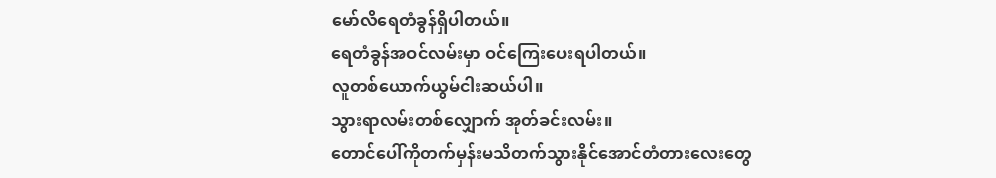မော်လိရေတံခွန်ရှိပါတယ်။
ရေတံခွန်အဝင်လမ်းမှာ ဝင်ကြေးပေးရပါတယ်။
လူတစ်ယောက်ယွမ်ငါးဆယ်ပါ။
သွားရာလမ်းတစ်လျှောက် အုတ်ခင်းလမ်း။
တောင်ပေါ်ကိုတက်မှန်းမသိတက်သွားနိုင်အောင်တံတားလေးတွေ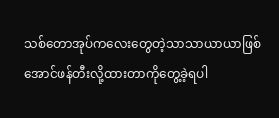သစ်တောအုပ်ကလေးတွေတဲ့သာသာယာယာဖြစ်အောင်ဖန်တီးလို့ထားတာကိုတွေ့ခဲ့ရပါ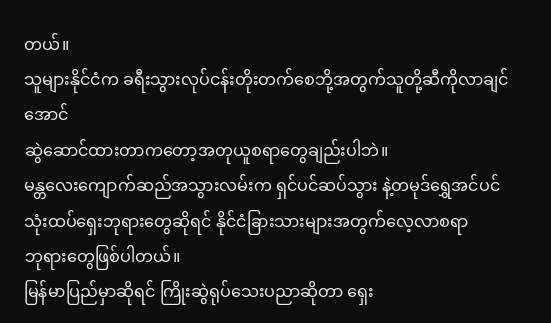တယ်။
သူများနိုင်ငံက ခရီးသွားလုပ်ငန်းတိုးတက်စေဘို့အတွက်သူတို့ဆီကိုလာချင်အောင်
ဆွဲဆောင်ထားတာကတော့အတုယူစရာတွေချည်းပါဘဲ။
မန္တလေးကျောက်ဆည်အသွားလမ်းက ရှင်ပင်ဆပ်သွား နဲ့တမုဒ်ရွှေအင်ပင်
သုံးထပ်ရှေးဘုရားတွေဆိုရင် နိုင်ငံခြားသားများအတွက်လေ့လာစရာ
ဘုရားတွေဖြစ်ပါတယ်။
မြန်မာပြည်မှာဆိုရင် ကြိုးဆွဲရုပ်သေးပညာဆိုတာ ရှေး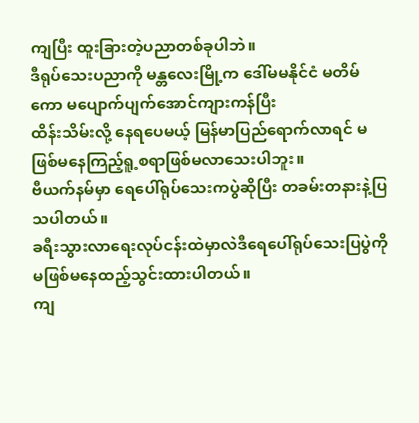ကျပြီး ထူးခြားတဲ့ပညာတစ်ခုပါဘဲ။
ဒီရုပ်သေးပညာကို မန္တလေးမြို့က ဒေါ်မမနိုင်ငံ မတိမ်ကော မပျောက်ပျက်အောင်ကျားကန်ပြီး
ထိန်းသိမ်းလို့ နေရပေမယ့် မြန်မာပြည်ရောက်လာရင် မဖြစ်မနေကြည့်ရူ့စရာဖြစ်မလာသေးပါဘူး။
ဗီယက်နမ်မှာ ရေပေါ်ရုပ်သေးကပွဲဆိုပြီး တခမ်းတနားနဲ့ပြသပါတယ်။
ခရီးသွားလာရေးလုပ်ငန်းထဲမှာလဲဒီရေပေါ်ရုပ်သေးပြပွဲကို မဖြစ်မနေထည့်သွင်းထားပါတယ်။
ကျ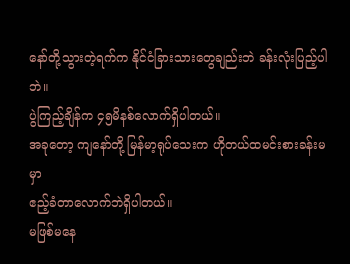နော်တို့သွားတဲ့ရက်က နိုင်ငံခြားသားတွေချည်းဘဲ ခန်းလုံးပြည့်ပါဘဲ။
ပွဲကြည့်ချိန်က ၄၅မိနစ်လောက်ရှိပါတယ်။
အခုတော့ ကျနော်တို့ မြန်မာ့ရုပ်သေးက ဟိုတယ်ထမင်းစားခန်းမမှာ
ဧည့်ခံတာလောက်ဘဲရှိပါတယ်။
မဖြစ်မနေ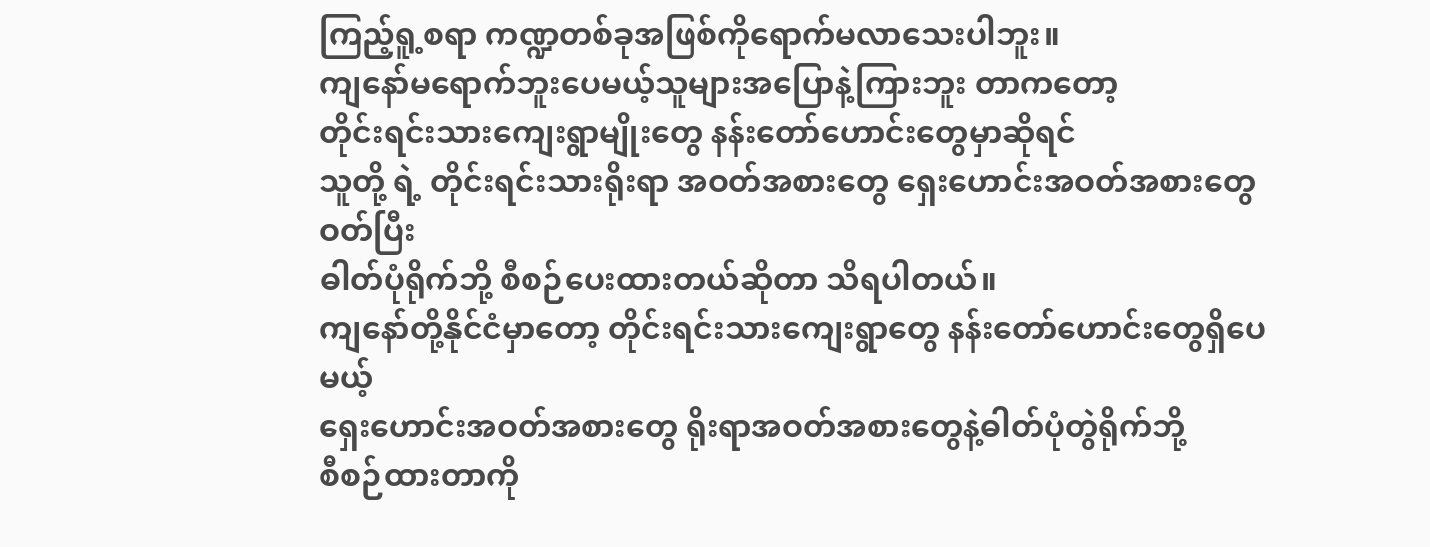ကြည့်ရူ့စရာ ကဏ္ဍတစ်ခုအဖြစ်ကိုရောက်မလာသေးပါဘူး။
ကျနော်မရောက်ဘူးပေမယ့်သူများအပြောနဲ့ကြားဘူး တာကတော့
တိုင်းရင်းသားကျေးရွာမျိုးတွေ နန်းတော်ဟောင်းတွေမှာဆိုရင်
သူတို့ ရဲ့ တိုင်းရင်းသားရိုးရာ အဝတ်အစားတွေ ရှေးဟောင်းအဝတ်အစားတွေဝတ်ပြီး
ဓါတ်ပုံရိုက်ဘို့ စီစဉ်ပေးထားတယ်ဆိုတာ သိရပါတယ်။
ကျနော်တို့နိုင်ငံမှာတော့ တိုင်းရင်းသားကျေးရွာတွေ နန်းတော်ဟောင်းတွေရှိပေမယ့်
ရှေးဟောင်းအဝတ်အစားတွေ ရိုးရာအဝတ်အစားတွေနဲ့ဓါတ်ပုံတွဲရိုက်ဘို့
စီစဉ်ထားတာကို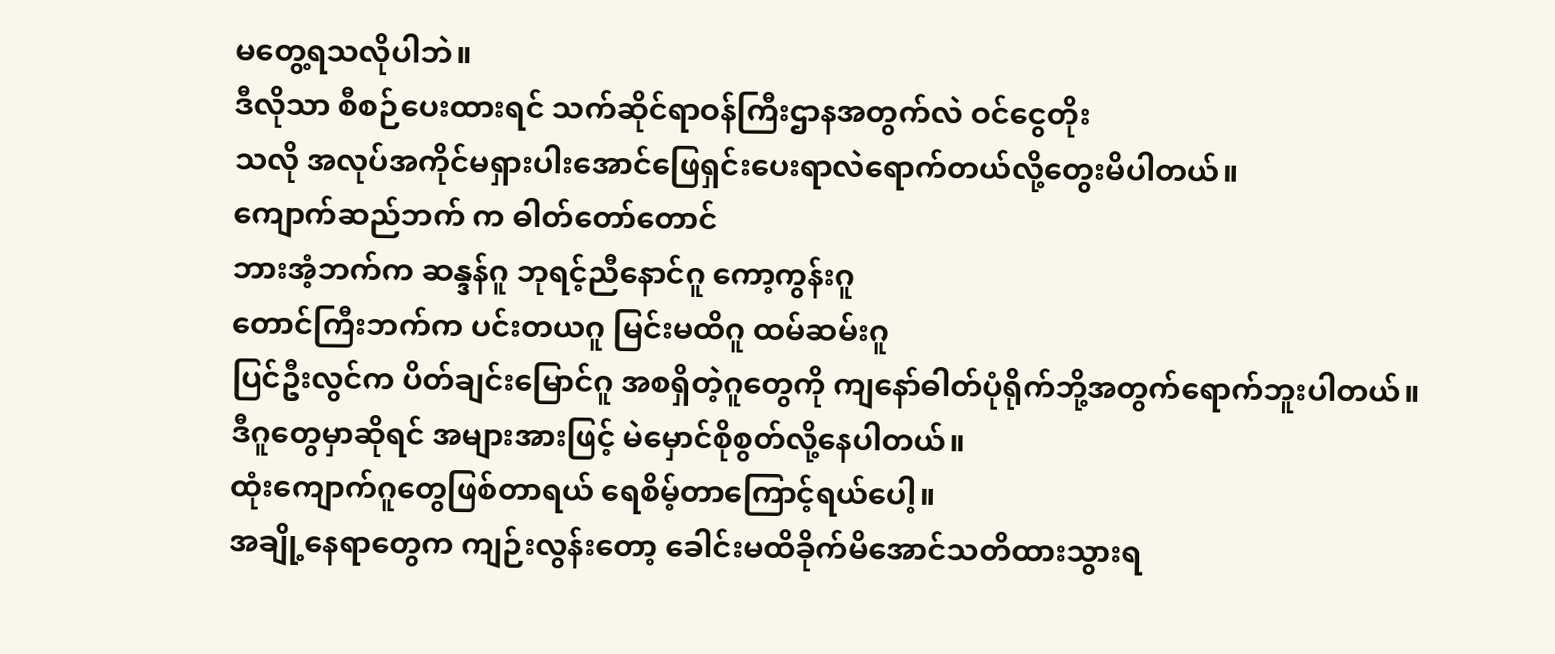မတွေ့ရသလိုပါဘဲ။
ဒီလိုသာ စီစဉ်ပေးထားရင် သက်ဆိုင်ရာဝန်ကြီးဌာနအတွက်လဲ ဝင်ငွေတိုး
သလို အလုပ်အကိုင်မရှားပါးအောင်ဖြေရှင်းပေးရာလဲရောက်တယ်လို့တွေးမိပါတယ်။
ကျောက်ဆည်ဘက် က ဓါတ်တော်တောင်
ဘားအံ့ဘက်က ဆန္ဒန်ဂူ ဘုရင့်ညီနောင်ဂူ ကော့ကွန်းဂူ
တောင်ကြီးဘက်က ပင်းတယဂူ မြင်းမထိဂူ ထမ်ဆမ်းဂူ
ပြင်ဦးလွင်က ပိတ်ချင်းမြောင်ဂူ အစရှိတဲ့ဂူတွေကို ကျနော်ဓါတ်ပုံရိုက်ဘို့အတွက်ရောက်ဘူးပါတယ်။
ဒီဂူတွေမှာဆိုရင် အများအားဖြင့် မဲမှောင်စိုစွတ်လို့နေပါတယ်။
ထုံးကျောက်ဂူတွေဖြစ်တာရယ် ရေစိမ့်တာကြောင့်ရယ်ပေါ့။
အချို့နေရာတွေက ကျဉ်းလွန်းတော့ ခေါင်းမထိခိုက်မိအောင်သတိထားသွားရ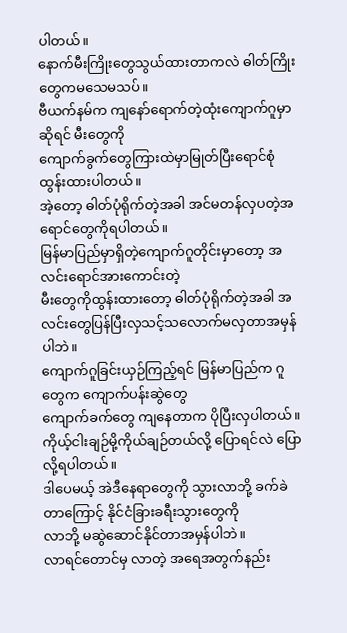ပါတယ်။
နောက်မီးကြိုးတွေသွယ်ထားတာကလဲ ဓါတ်ကြိုးတွေကမသေမသပ်။
ဗီယက်နမ်က ကျနော်ရောက်တဲ့ထုံးကျောက်ဂူမှာဆိုရင် မီးတွေကို
ကျောက်ခွက်တွေကြားထဲမှာမြုတ်ပြီးရောင်စုံထွန်းထားပါတယ်။
အဲ့တော့ ဓါတ်ပုံရိုက်တဲ့အခါ အင်မတန်လှပတဲ့အရောင်တွေကိုရပါတယ်။
မြန်မာပြည်မှာရှိတဲ့ကျောက်ဂူတိုင်းမှာတော့ အလင်းရောင်အားကောင်းတဲ့
မီးတွေကိုထွန်းထားတော့ ဓါတ်ပုံရိုက်တဲ့အခါ အလင်းတွေပြန်ပြီးလှသင့်သလောက်မလှတာအမှန်ပါဘဲ။
ကျောက်ဂူခြင်းယှဉ်ကြည့်ရင် မြန်မာပြည်က ဂူတွေက ကျောက်ပန်းဆွဲတွေ
ကျောက်ခက်တွေ ကျနေတာက ပိုပြီးလှပါတယ်။
ကိုယ့်ငါးချဉ်မို့ကိုယ်ချဉ်တယ်လို့ ပြောရင်လဲ ပြောလို့ရပါတယ်။
ဒါပေမယ့် အဲဒီနေရာတွေကို သွားလာဘို့ ခက်ခဲတာကြောင့် နိုင်ငံခြားခရီးသွားတွေကို
လာဘို့ မဆွဲဆောင်နိုင်တာအမှန်ပါဘဲ။
လာရင်တောင်မှ လာတဲ့ အရေအတွက်နည်း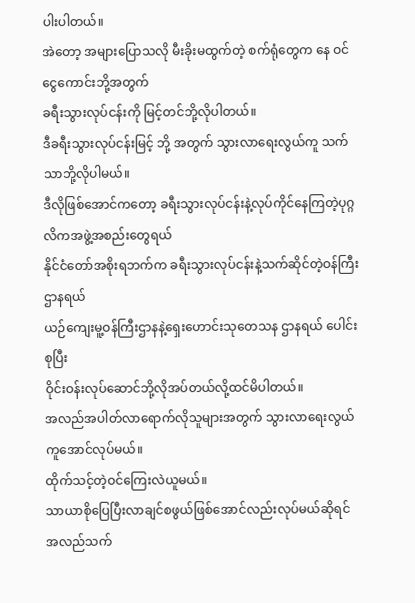ပါးပါတယ်။
အဲတော့ အများပြောသလို မီးခိုးမထွက်တဲ့ စက်ရုံတွေက နေ ဝင်ငွေကောင်းဘို့အတွက်
ခရီးသွားလုပ်ငန်းကို မြင့်တင်ဘို့လိုပါတယ်။
ဒီခရီးသွားလုပ်ငန်းမြင့် ဘို့ အတွက် သွားလာရေးလွယ်ကူ သက်သာဘို့လိုပါမယ်။
ဒီလိုဖြစ်အောင်ကတော့ ခရီးသွားလုပ်ငန်းနဲ့လုပ်ကိုင်နေကြတဲ့ပုဂ္ဂလိကအဖွဲ့အစည်းတွေရယ်
နိုင်ငံတော်အစိုးရဘက်က ခရီးသွားလုပ်ငန်းနဲ့သက်ဆိုင်တဲ့ဝန်ကြီးဌာနရယ်
ယဉ်ကျေးမူ့ဝန်ကြီးဌာနနဲ့ရှေးဟောင်းသုတေသန ဌာနရယ် ပေါင်းစုပြီး
ဝိုင်းဝန်းလုပ်ဆောင်ဘို့လိုအပ်တယ်လို့ထင်မိပါတယ်။
အလည်အပါတ်လာရောက်လိုသူများအတွက် သွားလာရေးလွယ်ကူအောင်လုပ်မယ်။
ထိုက်သင့်တဲ့ဝင်ကြေးလဲယူမယ်။
သာယာစိုပြေပြီးလာချင်စဖွယ်ဖြစ်အောင်လည်းလုပ်မယ်ဆိုရင်
အလည်သက်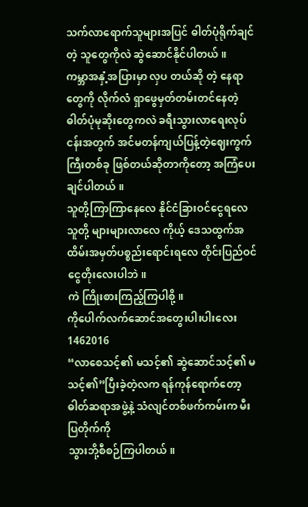သက်လာရောက်သူများအပြင် ဓါတ်ပုံရိုက်ချင်တဲ့ သူတွေကိုလဲ ဆွဲဆောင်နိုင်ပါတယ်။
ကမ္ဘာအနှံ့အပြားမှာ လှပ တယ်ဆို တဲ့ နေရာတွေကို လိုက်လံ ရှာဖွေမှတ်တမ်းတင်နေတဲ့
ဓါတ်ပုံမုဆိုးတွေကလဲ ခရီးသွားလာရေးလုပ်ငန်းအတွက် အင်မတန်ကျယ်ပြန့်တဲ့ဈေးကွက်
ကြီးတစ်ခု ဖြစ်တယ်ဆိုတာကိုတော့ အကြံပေးချင်ပါတယ်။
သူတို့ကြာကြာနေလေ နိုင်ငံခြားဝင်ငွေရလေ
သူတို့ များများလာလေ ကိုယ့် ဒေသထွက်အထိမ်းအမှတ်ပစ္စည်းရောင်းရလေ တိုင်းပြည်ဝင်ငွေတိုးလေးပါဘဲ။
ကဲ ကြိုးစားကြည့်ကြပါစို့။
ကိုပေါက်လက်ဆောင်အတွေးပါးပါးလေး
1462016
“လာစေသင့်၏ မသင့်၏ ဆွဲဆောင်သင့်၏ မသင့်၏”ပြီးခဲ့တဲ့လက ရန်ကုန်ရောက်တော့ ဓါတ်ဆရာအဖွဲ့နဲ့ သံလျင်တစ်ဖက်ကမ်းက မီးပြတိုက်ကို
သွားဘို့စီစဉ်ကြပါတယ်။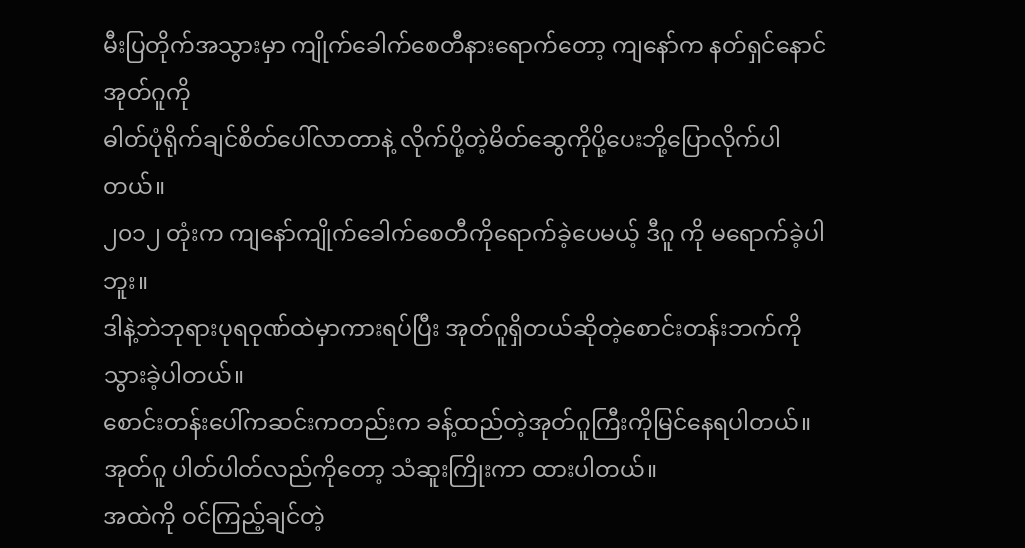မီးပြတိုက်အသွားမှာ ကျိုက်ခေါက်စေတီနားရောက်တော့ ကျနော်က နတ်ရှင်နောင် အုတ်ဂူကို
ဓါတ်ပုံရိုက်ချင်စိတ်ပေါ်လာတာနဲ့ လိုက်ပို့တဲ့မိတ်ဆွေကိုပို့ပေးဘို့ပြောလိုက်ပါတယ်။
၂၀၁၂ တုံးက ကျနော်ကျိုက်ခေါက်စေတီကိုရောက်ခဲ့ပေမယ့် ဒီဂူ ကို မရောက်ခဲ့ပါဘူး။
ဒါနဲ့ဘဲဘုရားပုရဝုဏ်ထဲမှာကားရပ်ပြီး အုတ်ဂူရှိတယ်ဆိုတဲ့စောင်းတန်းဘက်ကိုသွားခဲ့ပါတယ်။
စောင်းတန်းပေါ်ကဆင်းကတည်းက ခန့်ထည်တဲ့အုတ်ဂူကြီးကိုမြင်နေရပါတယ်။
အုတ်ဂူ ပါတ်ပါတ်လည်ကိုတော့ သံဆူးကြိုးကာ ထားပါတယ်။
အထဲကို ဝင်ကြည့်ချင်တဲ့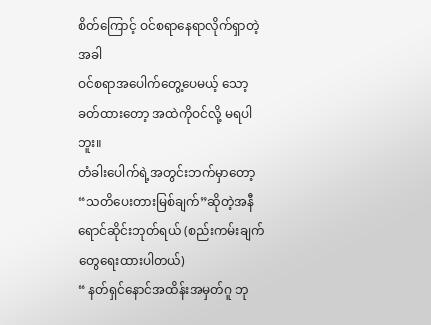စိတ်ကြောင့် ဝင်စရာနေရာလိုက်ရှာတဲ့အခါ
ဝင်စရာအပေါက်တွေ့ပေမယ့် သော့ခတ်ထားတော့ အထဲကိုဝင်လို့ မရပါဘူး။
တံခါးပေါက်ရဲ့အတွင်းဘက်မှာတော့
“သတိပေးတားမြစ်ချက်”ဆိုတဲ့အနီရောင်ဆိုင်းဘုတ်ရယ် (စည်းကမ်းချက်တွေရေးထားပါတယ်)
“ နတ်ရှင်နောင်အထိန်းအမှတ်ဂူ ဘု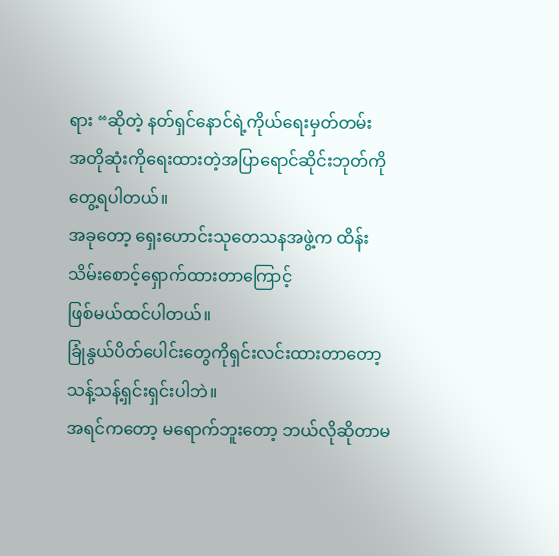ရား “ဆိုတဲ့ နတ်ရှင်နောင်ရဲ့ကိုယ်ရေးမှတ်တမ်း
အတိုဆုံးကိုရေးထားတဲ့အပြာရောင်ဆိုင်းဘုတ်ကို တွေ့ရပါတယ်။
အခုတော့ ရှေးဟောင်းသုတေသနအဖွဲ့က ထိန်းသိမ်းစောင့်ရှောက်ထားတာကြောင့်
ဖြစ်မယ်ထင်ပါတယ်။
ခြုံနွယ်ပိတ်ပေါင်းတွေကိုရှင်းလင်းထားတာတော့သန့်သန့်ရှင်းရှင်းပါဘဲ။
အရင်ကတော့ မရောက်ဘူးတော့ ဘယ်လိုဆိုတာမ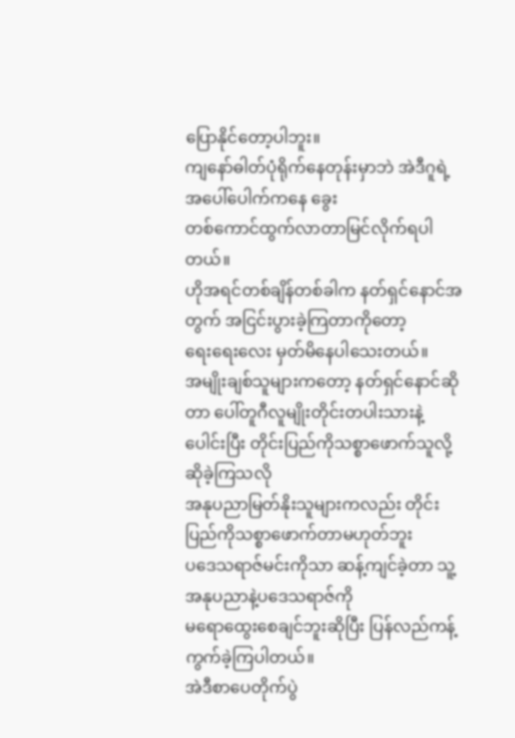ပြောနိုင်တော့ပါဘူး။
ကျနော်ဓါတ်ပုံရိုက်နေတုန်းမှာဘဲ အဲဒီဂူရဲ့အပေါ်ပေါက်ကနေ ခွေး
တစ်ကောင်ထွက်လာတာမြင်လိုက်ရပါတယ်။
ဟိုအရင်တစ်ချိန်တစ်ခါက နတ်ရှင်နောင်အတွက် အငြင်းပွားခဲ့ကြတာကိုတော့
ရေးရေးလေး မှတ်မိနေပါသေးတယ်။
အမျိုးချစ်သူများကတော့ နတ်ရှင်နောင်ဆိုတာ ပေါ်တူဂီလူမျိုးတိုင်းတပါးသားနဲ့
ပေါင်းပြီး တိုင်းပြည်ကိုသစ္စာဖောက်သူလို့ ဆိုခဲ့ကြသလို
အနုပညာမြတ်နိုးသူများကလည်း တိုင်းပြည်ကိုသစ္စာဖောက်တာမဟုတ်ဘူး
ပဒေသရာဇ်မင်းကိုသာ ဆန့်ကျင်ခဲ့တာ သူ့အနုပညာနဲ့ပဒေသရာဇ်ကို
မရောထွေးစေချင်ဘူးဆိုပြီး ပြန်လည်ကန့်ကွက်ခဲ့ကြပါတယ်။
အဲဒီစာပေတိုက်ပွဲ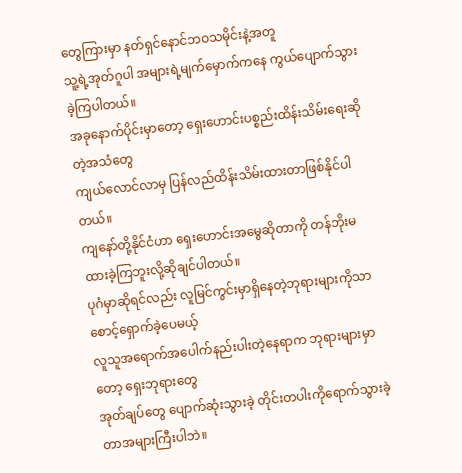တွေကြားမှာ နတ်ရှင်နောင်ဘဝသမိုင်းနဲ့အတူ
သူ့ရဲ့အုတ်ဂူပါ အများရဲ့မျက်မှောက်ကနေ ကွယ်ပျောက်သွားခဲ့ကြပါတယ်။
အခုနောက်ပိုင်းမှာတော့ ရှေးဟောင်းပစ္စည်းထိန်းသိမ်းရေးဆိုတဲ့အသံတွေ
ကျယ်လောင်လာမှ ပြန်လည်ထိန်းသိမ်းထားတာဖြစ်နိုင်ပါတယ်။
ကျနော်တို့နိုင်ငံဟာ ရှေးဟောင်းအမွေဆိုတာကို တန်ဘိုးမထားခဲ့ကြဘူးလို့ဆိုချင်ပါတယ်။
ပုဂံမှာဆိုရင်လည်း လူမြင်ကွင်းမှာရှိနေတဲ့ဘုရားများကိုသာစောင့်ရှောက်ခဲ့ပေမယ့်
လူသူအရောက်အပေါက်နည်းပါးတဲ့နေရာက ဘုရားများမှာ တော့ ရှေးဘုရားတွေ
အုတ်ချပ်တွေ ပျောက်ဆုံးသွားခဲ့ တိုင်းတပါးကိုရောက်သွားခဲ့တာအများကြီးပါဘဲ။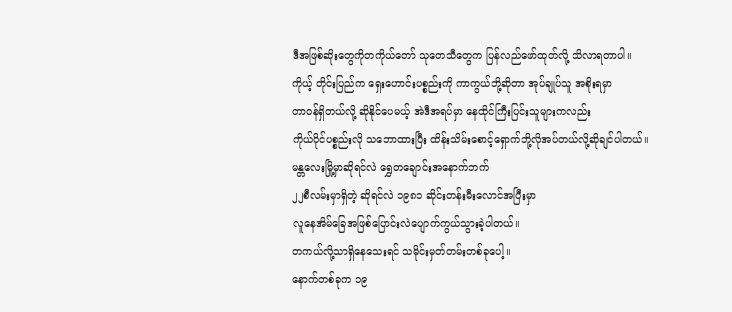ဒီအဖြစ်ဆိုးတွေကိုတကိုယ်တော် သုတေသီတွေက ပြန်လည်ဖော်ထုတ်လို့ သိလာရတာပါ။
ကိုယ့် တိုင်းပြည်က ရှေးဟောင်းပစ္စည်းကို ကာကွယ်ဘို့ဆိုတာ အုပ်ချုပ်သူ အစိုးရမှာ
တာဝန်ရှိတယ်လို့ ဆိုနိုင်ပေမယ့် အဲဒီအရပ်မှာ နေထိုင်ကြီးပြင်းသူများကလည်း
ကိုယ်ပိုင်ပစ္စည်းလို သဘောထားပြီး ထိန်းသိမ်းစောင့်ရှောက်ဘို့လိုအပ်တယ်လို့ဆိုချင်ပါတယ်။
မန္တလေးမြို့မှာဆိုရင်လဲ ရွှေတချောင်းအနောက်ဘက်
၂၂စီလမ်းမှာရှိတဲ့ ဆိုရင်လဲ ၁၉၈၁ ဆိုင်းတန်းမီးလောင်အပြီးမှာ
လူနေအိမ်ခြေအဖြစ်ပြောင်းလဲပျောက်ကွယ်သွားခဲ့ပါတယ်။
တကယ်လို့သာရှိနေသေးရင် သမိုင်းမှတ်တမ်းတစ်ခုပေါ့။
နောက်တစ်ခုက ၁၉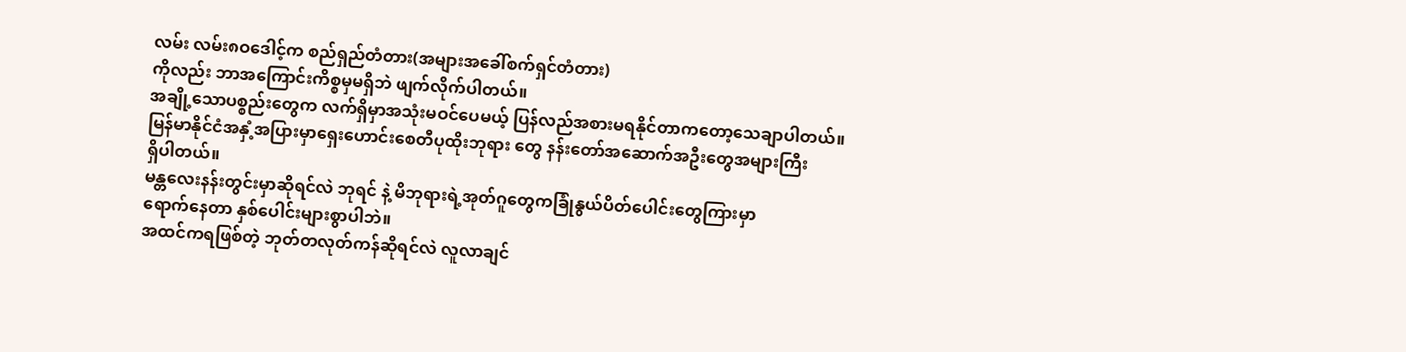လမ်း လမ်း၈ဝဒေါင့်က စည်ရှည်တံတား(အများအခေါ်စက်ရှင်တံတား)
ကိုလည်း ဘာအကြောင်းကိစ္စမှမရှိဘဲ ဖျက်လိုက်ပါတယ်။
အချို့သောပစ္စည်းတွေက လက်ရှိမှာအသုံးမဝင်ပေမယ့် ပြန်လည်အစားမရနိုင်တာကတော့သေချာပါတယ်။
မြန်မာနိုင်ငံအနှံ့အပြားမှာရှေးဟောင်းစေတီပုထိုးဘုရား တွေ နန်းတော်အဆောက်အဦးတွေအများကြီး
ရှိပါတယ်။
မန္တလေးနန်းတွင်းမှာဆိုရင်လဲ ဘုရင် နဲ့ မိဘုရားရဲ့အုတ်ဂူတွေကခြုံနွယ်ပိတ်ပေါင်းတွေကြားမှာ
ရောက်နေတာ နှစ်ပေါင်းများစွာပါဘဲ။
အထင်ကရဖြစ်တဲ့ ဘုတ်တလုတ်ကန်ဆိုရင်လဲ လူလာချင်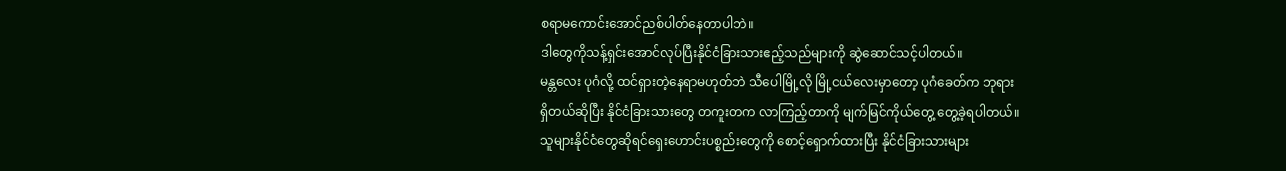စရာမကောင်းအောင်ညစ်ပါတ်နေတာပါဘဲ။
ဒါတွေကိုသန့်ရှင်းအောင်လုပ်ပြီးနိုင်ငံခြားသားဧည့်သည်များကို ဆွဲဆောင်သင့်ပါတယ်။
မန္တလေး ပုဂံလို့ ထင်ရှားတဲ့နေရာမဟုတ်ဘဲ သီပေါမြို့လို မြို့ငယ်လေးမှာတော့ ပုဂံခေတ်က ဘုရား
ရှိတယ်ဆိုပြီး နိုင်ငံခြားသားတွေ တကူးတက လာကြည့်တာကို မျက်မြင်ကိုယ်တွေ့ တွေ့ခဲ့ရပါတယ်။
သူများနိုင်ငံတွေဆိုရင်ရှေးဟောင်းပစ္စည်းတွေကို စောင့်ရှောက်ထားပြီး နိုင်ငံခြားသားများ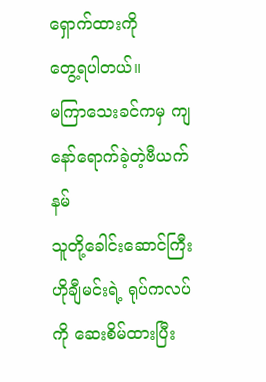ရှောက်ထားကို
တွေ့ရပါတယ်။
မကြာသေးခင်ကမှ ကျနော်ရောက်ခဲ့တဲ့ဗီယက်နမ်
သူတို့ခေါင်းဆောင်ကြီးဟိုချီမင်းရဲ့ ရုပ်ကလပ်ကို ဆေးစိမ်ထားပြီး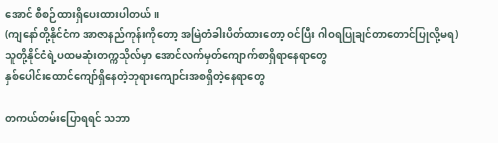အောင် စီစဉ်ထားရှိပေးထားပါတယ်။
(ကျနော်တို့နိုင်ငံက အာဇာနည်ကုန်းကိုတော့ အမြဲတံခါးပိတ်ထားတော့ ဝင်ပြီး ဂါဝရပြုချင်တာတောင်ပြုလို့မရ)
သူတို့နိုင်ငံရဲ့ပထမဆုံးတက္ကသိုလ်မှာ အောင်လက်မှတ်ကျောက်စာရှိရာနေရာတွေ
နှစ်ပေါင်းထောင်ကျော်ရှိနေတဲ့ဘုရားကျောင်းအစရှိတဲ့နေရာတွေ

တကယ်တမ်းပြောရရင် သဘာ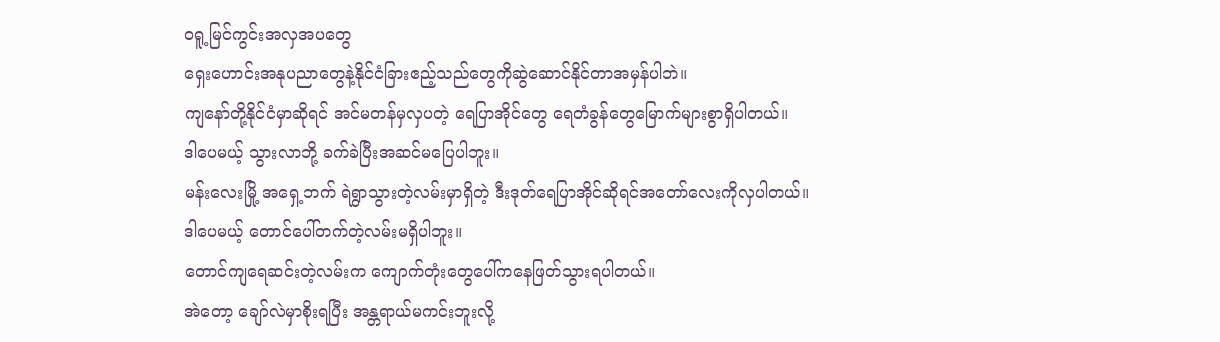ဝရူ့မြင်ကွင်းအလှအပတွေ
ရှေးဟောင်းအနုပညာတွေနဲ့နိုင်ငံခြားဧည့်သည်တွေကိုဆွဲဆောင်နိုင်တာအမှန်ပါဘဲ။
ကျနော်တို့နိုင်ငံမှာဆိုရင် အင်မတန်မှလှပတဲ့ ရေပြာအိုင်တွေ ရေတံခွန်တွေမြောက်များစွာရှိပါတယ်။
ဒါပေမယ့် သွားလာဘို့ ခက်ခဲပြီးအဆင်မပြေပါဘူး။
မန်းလေးမြို့ အရှေ့ဘက် ရဲရွာသွားတဲ့လမ်းမှာရှိတဲ့ ဒီးဒုတ်ရေပြာအိုင်ဆိုရင်အတော်လေးကိုလှပါတယ်။
ဒါပေမယ့် တောင်ပေါ်တက်တဲ့လမ်းမရှိပါဘူး။
တောင်ကျရေဆင်းတဲ့လမ်းက ကျောက်တုံးတွေပေါ်ကနေဖြတ်သွားရပါတယ်။
အဲတော့ ချော်လဲမှာစိုးရပြီး အန္တရာယ်မကင်းဘူးလို့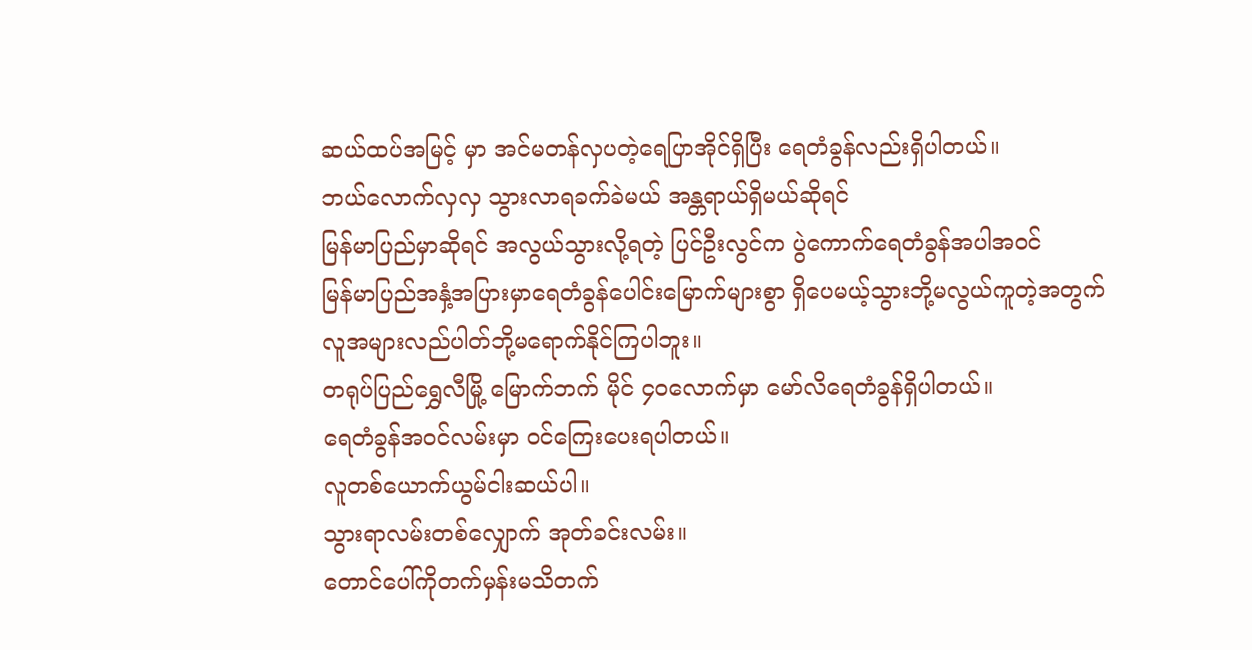ဆယ်ထပ်အမြင့် မှာ အင်မတန်လှပတဲ့ရေပြာအိုင်ရှိပြီး ရေတံခွန်လည်းရှိပါတယ်။
ဘယ်လောက်လှလှ သွားလာရခက်ခဲမယ် အန္တရာယ်ရှိမယ်ဆိုရင်
မြန်မာပြည်မှာဆိုရင် အလွယ်သွားလို့ရတဲ့ ပြင်ဦးလွင်က ပွဲကောက်ရေတံခွန်အပါအဝင်
မြန်မာပြည်အနှံ့အပြားမှာရေတံခွန်ပေါင်းမြောက်များစွာ ရှိပေမယ့်သွားဘို့မလွယ်ကူတဲ့အတွက်
လူအများလည်ပါတ်ဘို့မရောက်နိုင်ကြပါဘူး။
တရုပ်ပြည်ရွှေလီမြို့ မြောက်ဘက် မိုင် ၄ဝလောက်မှာ မော်လိရေတံခွန်ရှိပါတယ်။
ရေတံခွန်အဝင်လမ်းမှာ ဝင်ကြေးပေးရပါတယ်။
လူတစ်ယောက်ယွမ်ငါးဆယ်ပါ။
သွားရာလမ်းတစ်လျှောက် အုတ်ခင်းလမ်း။
တောင်ပေါ်ကိုတက်မှန်းမသိတက်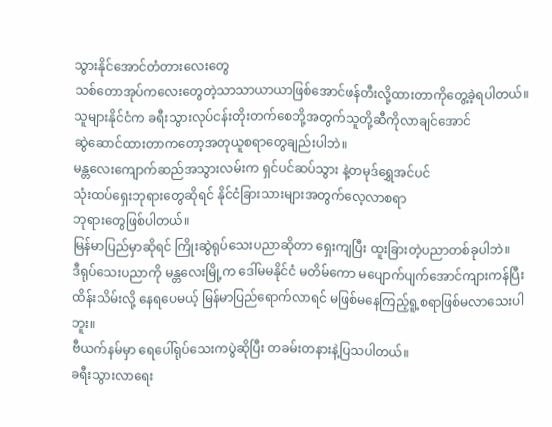သွားနိုင်အောင်တံတားလေးတွေ
သစ်တောအုပ်ကလေးတွေတဲ့သာသာယာယာဖြစ်အောင်ဖန်တီးလို့ထားတာကိုတွေ့ခဲ့ရပါတယ်။
သူများနိုင်ငံက ခရီးသွားလုပ်ငန်းတိုးတက်စေဘို့အတွက်သူတို့ဆီကိုလာချင်အောင်
ဆွဲဆောင်ထားတာကတော့အတုယူစရာတွေချည်းပါဘဲ။
မန္တလေးကျောက်ဆည်အသွားလမ်းက ရှင်ပင်ဆပ်သွား နဲ့တမုဒ်ရွှေအင်ပင်
သုံးထပ်ရှေးဘုရားတွေဆိုရင် နိုင်ငံခြားသားများအတွက်လေ့လာစရာ
ဘုရားတွေဖြစ်ပါတယ်။
မြန်မာပြည်မှာဆိုရင် ကြိုးဆွဲရုပ်သေးပညာဆိုတာ ရှေးကျပြီး ထူးခြားတဲ့ပညာတစ်ခုပါဘဲ။
ဒီရုပ်သေးပညာကို မန္တလေးမြို့က ဒေါ်မမနိုင်ငံ မတိမ်ကော မပျောက်ပျက်အောင်ကျားကန်ပြီး
ထိန်းသိမ်းလို့ နေရပေမယ့် မြန်မာပြည်ရောက်လာရင် မဖြစ်မနေကြည့်ရူ့စရာဖြစ်မလာသေးပါဘူး။
ဗီယက်နမ်မှာ ရေပေါ်ရုပ်သေးကပွဲဆိုပြီး တခမ်းတနားနဲ့ပြသပါတယ်။
ခရီးသွားလာရေး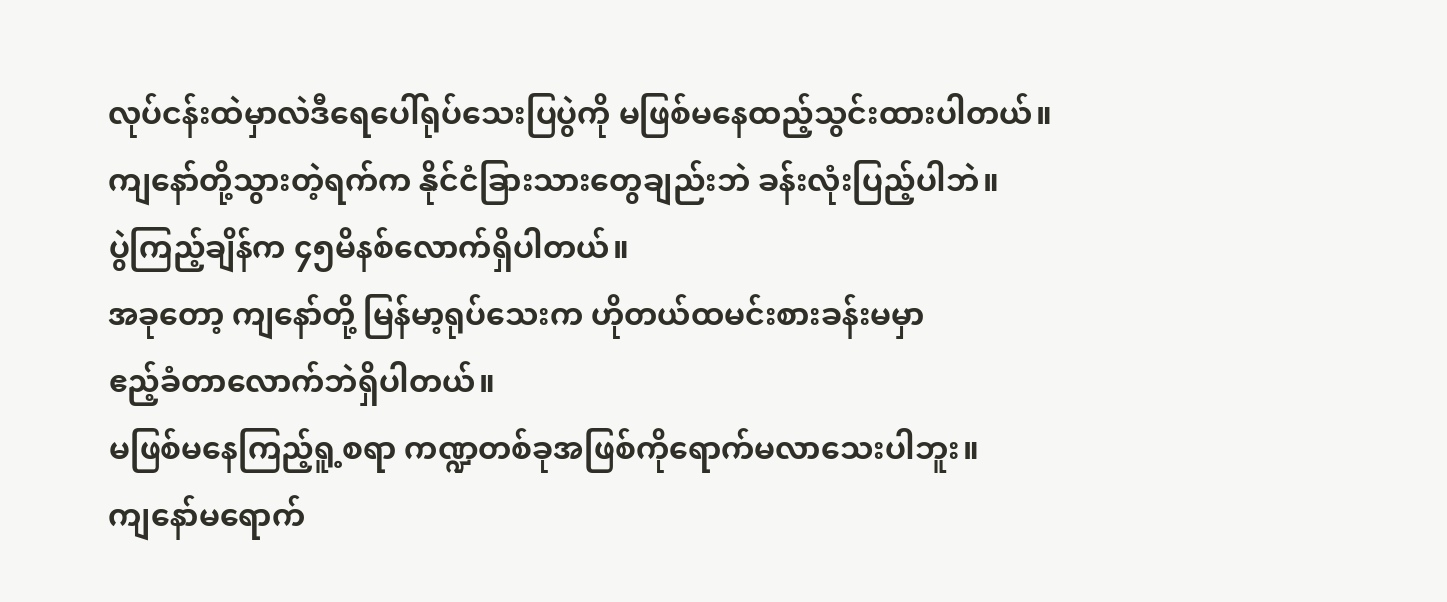လုပ်ငန်းထဲမှာလဲဒီရေပေါ်ရုပ်သေးပြပွဲကို မဖြစ်မနေထည့်သွင်းထားပါတယ်။
ကျနော်တို့သွားတဲ့ရက်က နိုင်ငံခြားသားတွေချည်းဘဲ ခန်းလုံးပြည့်ပါဘဲ။
ပွဲကြည့်ချိန်က ၄၅မိနစ်လောက်ရှိပါတယ်။
အခုတော့ ကျနော်တို့ မြန်မာ့ရုပ်သေးက ဟိုတယ်ထမင်းစားခန်းမမှာ
ဧည့်ခံတာလောက်ဘဲရှိပါတယ်။
မဖြစ်မနေကြည့်ရူ့စရာ ကဏ္ဍတစ်ခုအဖြစ်ကိုရောက်မလာသေးပါဘူး။
ကျနော်မရောက်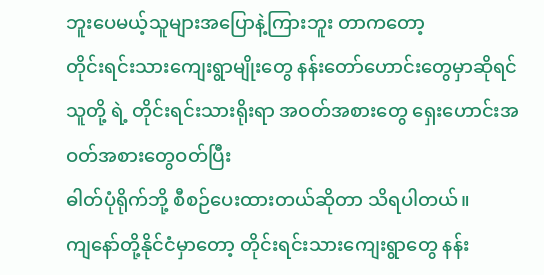ဘူးပေမယ့်သူများအပြောနဲ့ကြားဘူး တာကတော့
တိုင်းရင်းသားကျေးရွာမျိုးတွေ နန်းတော်ဟောင်းတွေမှာဆိုရင်
သူတို့ ရဲ့ တိုင်းရင်းသားရိုးရာ အဝတ်အစားတွေ ရှေးဟောင်းအဝတ်အစားတွေဝတ်ပြီး
ဓါတ်ပုံရိုက်ဘို့ စီစဉ်ပေးထားတယ်ဆိုတာ သိရပါတယ်။
ကျနော်တို့နိုင်ငံမှာတော့ တိုင်းရင်းသားကျေးရွာတွေ နန်း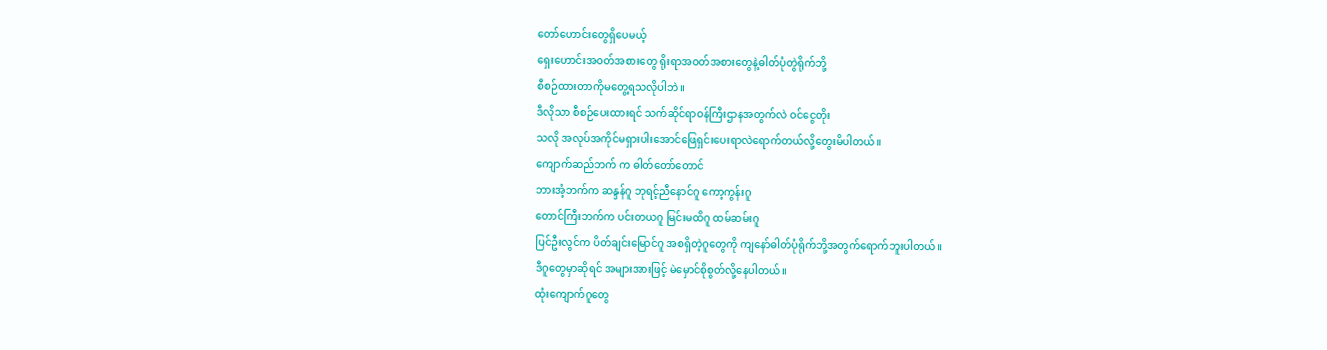တော်ဟောင်းတွေရှိပေမယ့်
ရှေးဟောင်းအဝတ်အစားတွေ ရိုးရာအဝတ်အစားတွေနဲ့ဓါတ်ပုံတွဲရိုက်ဘို့
စီစဉ်ထားတာကိုမတွေ့ရသလိုပါဘဲ။
ဒီလိုသာ စီစဉ်ပေးထားရင် သက်ဆိုင်ရာဝန်ကြီးဌာနအတွက်လဲ ဝင်ငွေတိုး
သလို အလုပ်အကိုင်မရှားပါးအောင်ဖြေရှင်းပေးရာလဲရောက်တယ်လို့တွေးမိပါတယ်။
ကျောက်ဆည်ဘက် က ဓါတ်တော်တောင်
ဘားအံ့ဘက်က ဆန္ဒန်ဂူ ဘုရင့်ညီနောင်ဂူ ကော့ကွန်းဂူ
တောင်ကြီးဘက်က ပင်းတယဂူ မြင်းမထိဂူ ထမ်ဆမ်းဂူ
ပြင်ဦးလွင်က ပိတ်ချင်းမြောင်ဂူ အစရှိတဲ့ဂူတွေကို ကျနော်ဓါတ်ပုံရိုက်ဘို့အတွက်ရောက်ဘူးပါတယ်။
ဒီဂူတွေမှာဆိုရင် အများအားဖြင့် မဲမှောင်စိုစွတ်လို့နေပါတယ်။
ထုံးကျောက်ဂူတွေ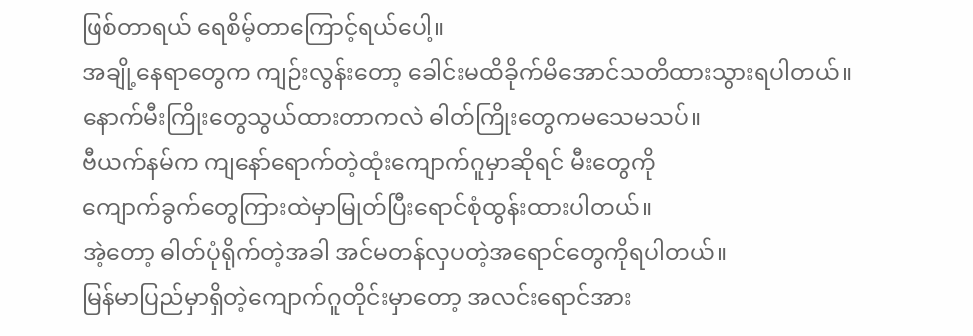ဖြစ်တာရယ် ရေစိမ့်တာကြောင့်ရယ်ပေါ့။
အချို့နေရာတွေက ကျဉ်းလွန်းတော့ ခေါင်းမထိခိုက်မိအောင်သတိထားသွားရပါတယ်။
နောက်မီးကြိုးတွေသွယ်ထားတာကလဲ ဓါတ်ကြိုးတွေကမသေမသပ်။
ဗီယက်နမ်က ကျနော်ရောက်တဲ့ထုံးကျောက်ဂူမှာဆိုရင် မီးတွေကို
ကျောက်ခွက်တွေကြားထဲမှာမြုတ်ပြီးရောင်စုံထွန်းထားပါတယ်။
အဲ့တော့ ဓါတ်ပုံရိုက်တဲ့အခါ အင်မတန်လှပတဲ့အရောင်တွေကိုရပါတယ်။
မြန်မာပြည်မှာရှိတဲ့ကျောက်ဂူတိုင်းမှာတော့ အလင်းရောင်အား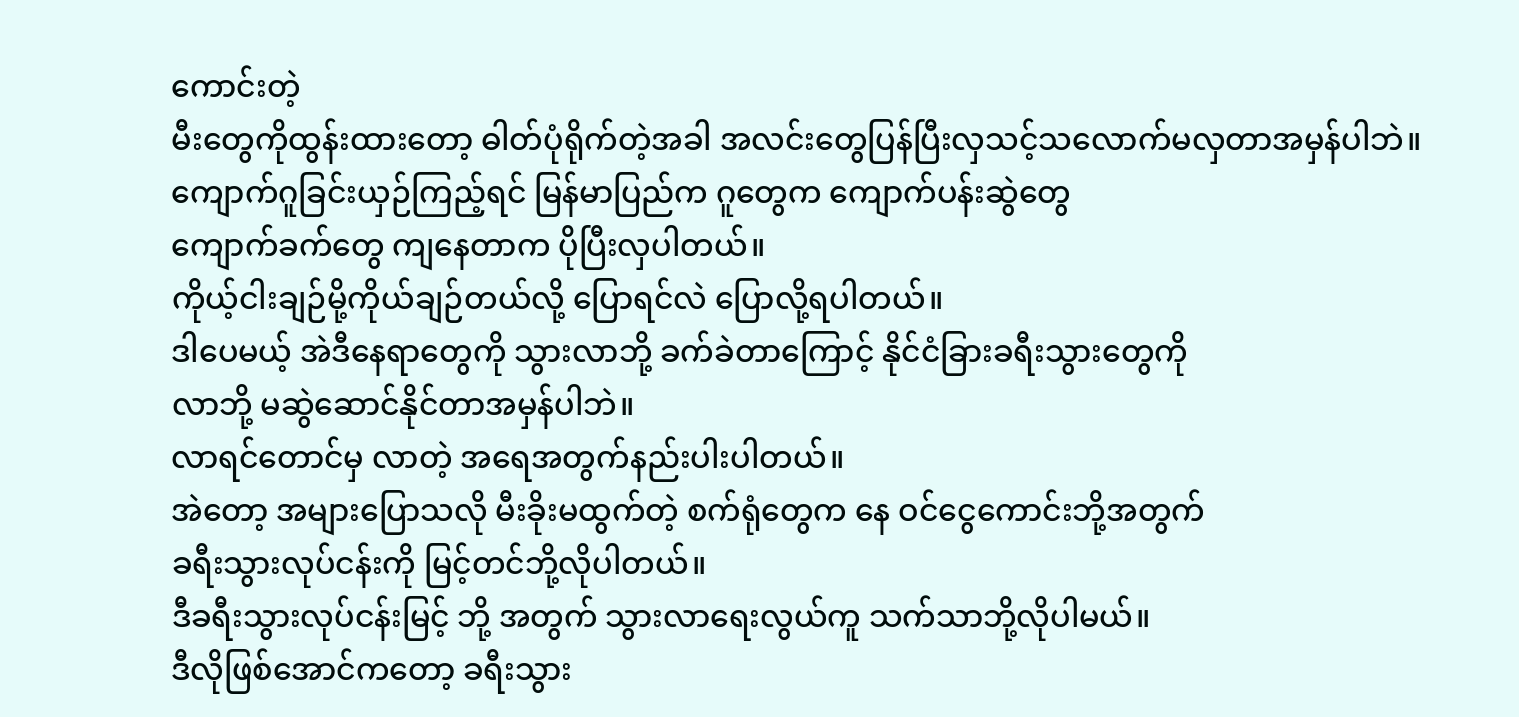ကောင်းတဲ့
မီးတွေကိုထွန်းထားတော့ ဓါတ်ပုံရိုက်တဲ့အခါ အလင်းတွေပြန်ပြီးလှသင့်သလောက်မလှတာအမှန်ပါဘဲ။
ကျောက်ဂူခြင်းယှဉ်ကြည့်ရင် မြန်မာပြည်က ဂူတွေက ကျောက်ပန်းဆွဲတွေ
ကျောက်ခက်တွေ ကျနေတာက ပိုပြီးလှပါတယ်။
ကိုယ့်ငါးချဉ်မို့ကိုယ်ချဉ်တယ်လို့ ပြောရင်လဲ ပြောလို့ရပါတယ်။
ဒါပေမယ့် အဲဒီနေရာတွေကို သွားလာဘို့ ခက်ခဲတာကြောင့် နိုင်ငံခြားခရီးသွားတွေကို
လာဘို့ မဆွဲဆောင်နိုင်တာအမှန်ပါဘဲ။
လာရင်တောင်မှ လာတဲ့ အရေအတွက်နည်းပါးပါတယ်။
အဲတော့ အများပြောသလို မီးခိုးမထွက်တဲ့ စက်ရုံတွေက နေ ဝင်ငွေကောင်းဘို့အတွက်
ခရီးသွားလုပ်ငန်းကို မြင့်တင်ဘို့လိုပါတယ်။
ဒီခရီးသွားလုပ်ငန်းမြင့် ဘို့ အတွက် သွားလာရေးလွယ်ကူ သက်သာဘို့လိုပါမယ်။
ဒီလိုဖြစ်အောင်ကတော့ ခရီးသွား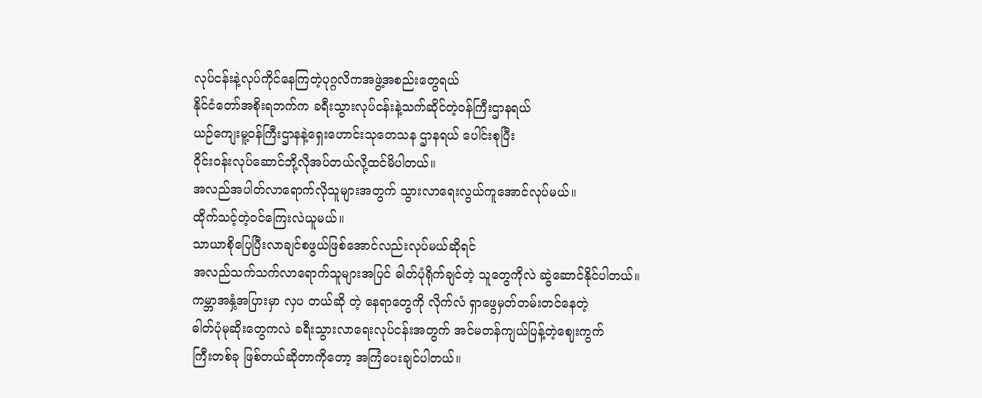လုပ်ငန်းနဲ့လုပ်ကိုင်နေကြတဲ့ပုဂ္ဂလိကအဖွဲ့အစည်းတွေရယ်
နိုင်ငံတော်အစိုးရဘက်က ခရီးသွားလုပ်ငန်းနဲ့သက်ဆိုင်တဲ့ဝန်ကြီးဌာနရယ်
ယဉ်ကျေးမူ့ဝန်ကြီးဌာနနဲ့ရှေးဟောင်းသုတေသန ဌာနရယ် ပေါင်းစုပြီး
ဝိုင်းဝန်းလုပ်ဆောင်ဘို့လိုအပ်တယ်လို့ထင်မိပါတယ်။
အလည်အပါတ်လာရောက်လိုသူများအတွက် သွားလာရေးလွယ်ကူအောင်လုပ်မယ်။
ထိုက်သင့်တဲ့ဝင်ကြေးလဲယူမယ်။
သာယာစိုပြေပြီးလာချင်စဖွယ်ဖြစ်အောင်လည်းလုပ်မယ်ဆိုရင်
အလည်သက်သက်လာရောက်သူများအပြင် ဓါတ်ပုံရိုက်ချင်တဲ့ သူတွေကိုလဲ ဆွဲဆောင်နိုင်ပါတယ်။
ကမ္ဘာအနှံ့အပြားမှာ လှပ တယ်ဆို တဲ့ နေရာတွေကို လိုက်လံ ရှာဖွေမှတ်တမ်းတင်နေတဲ့
ဓါတ်ပုံမုဆိုးတွေကလဲ ခရီးသွားလာရေးလုပ်ငန်းအတွက် အင်မတန်ကျယ်ပြန့်တဲ့ဈေးကွက်
ကြီးတစ်ခု ဖြစ်တယ်ဆိုတာကိုတော့ အကြံပေးချင်ပါတယ်။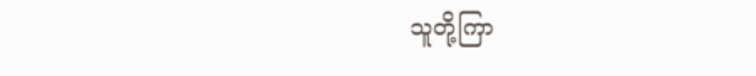သူတို့ကြာ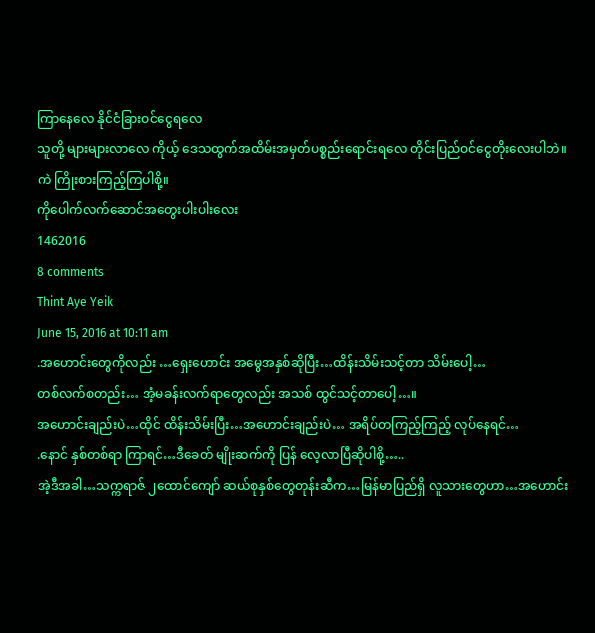ကြာနေလေ နိုင်ငံခြားဝင်ငွေရလေ
သူတို့ များများလာလေ ကိုယ့် ဒေသထွက်အထိမ်းအမှတ်ပစ္စည်းရောင်းရလေ တိုင်းပြည်ဝင်ငွေတိုးလေးပါဘဲ။
ကဲ ကြိုးစားကြည့်ကြပါစို့။
ကိုပေါက်လက်ဆောင်အတွေးပါးပါးလေး
1462016
8 comments
Thint Aye Yeik
June 15, 2016 at 10:11 am
.အဟောင်းတွေကိုလည်း …ရှေးဟောင်း အမွေအနှစ်ဆိုပြီး…ထိန်းသိမ်းသင့်တာ သိမ်းပေါ့…
တစ်လက်စတည်း… အံ့မခန်းလက်ရာတွေလည်း အသစ် ထွင်သင့်တာပေါ့…။
အဟောင်းချည်းပဲ…ထိုင် ထိန်းသိမ်းပြီး…အဟောင်းချည်းပဲ… အရိပ်တကြည့်ကြည့် လုပ်နေရင်…
.နောင် နှစ်တစ်ရာ ကြာရင်…ဒီခေတ် မျိုးဆက်ကို ပြန် လေ့လာပြီဆိုပါစို့…..
အဲ့ဒီအခါ…သက္ကရာဇ် ၂ထောင်ကျော် ဆယ်စုနှစ်တွေတုန်းဆီက…မြန်မာပြည်ရှိ လူသားတွေဟာ…အဟောင်း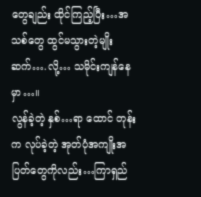တွေချည်း ထိုင်ကြည့်ပြီး…အသစ်တွေ ထွင်မသွားတဲ့မျိုးဆက်….လို့… သမိုင်းကျန်နေမှာ…။
လွန်ခဲ့တဲ့ နှစ်…ရာ ထောင် တုန်းက လုပ်ခဲ့တဲ့ အုတ်ပုံအကျိုးအပြတ်တွေကိုလည်း…ကြာရှည်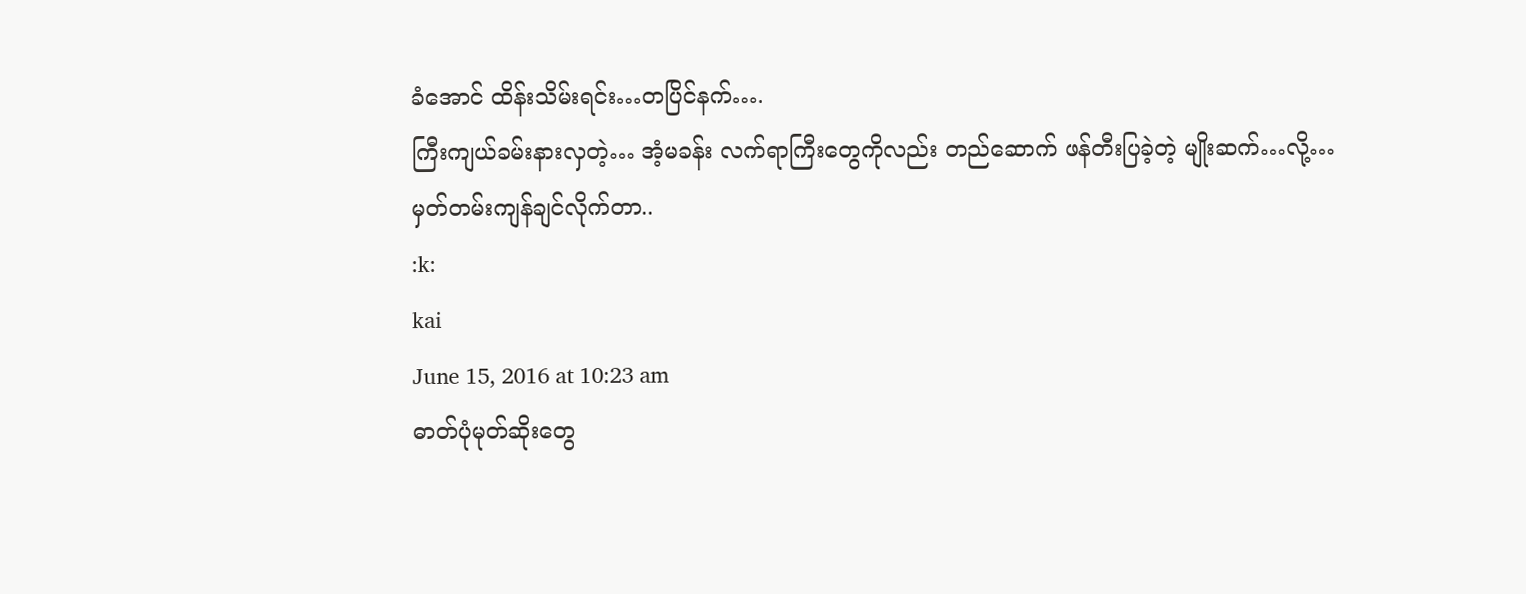ခံအောင် ထိန်းသိမ်းရင်း…တပြိင်နက်….
ကြီးကျယ်ခမ်းနားလှတဲ့… အံ့မခန်း လက်ရာကြီးတွေကိုလည်း တည်ဆောက် ဖန်တီးပြခဲ့တဲ့ မျိုးဆက်…လို့…
မှတ်တမ်းကျန်ချင်လိုက်တာ..
:k:
kai
June 15, 2016 at 10:23 am
ဓာတ်ပုံမုတ်ဆိုးတွေ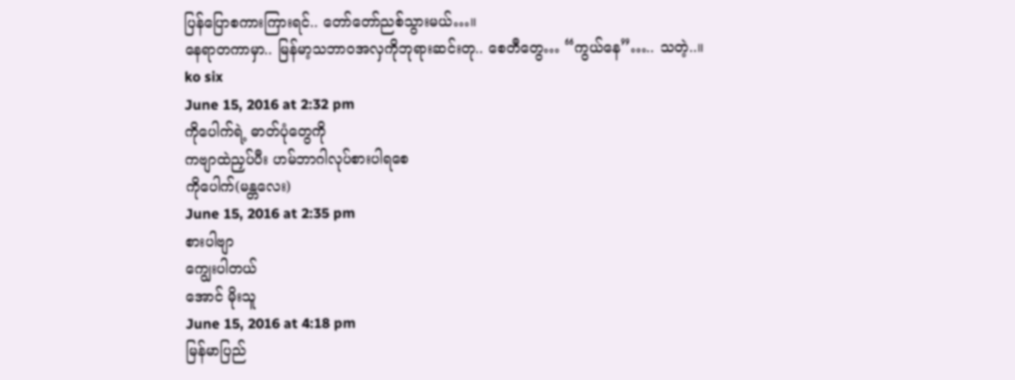ပြန်ပြောစကားကြားရင်.. တော်တော်ညစ်သွားမယ်…။
နေရာတကာမှာ.. မြန်မာ့သဘာဝအလှကိုဘုရားဆင်းတု.. စေတီတွေ… “ကွယ်နေ”….. သတဲ့..။
ko six
June 15, 2016 at 2:32 pm
ကိုပေါက်ရဲ့ ဓာတ်ပုံတွေကို
ကဗျာထဲညှပ်ပီး ဟမ်ဘာဂါလုပ်စားပါရစေ
ကိုပေါက်(မန္တလေး)
June 15, 2016 at 2:35 pm
စားပါဗျာ
ကျွေးပါတယ်
အောင် မိုးသူ
June 15, 2016 at 4:18 pm
မြန်မာပြည်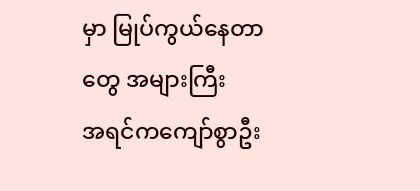မှာ မြုပ်ကွယ်နေတာတွေ အများကြီး
အရင်ကကျော်စွာဦး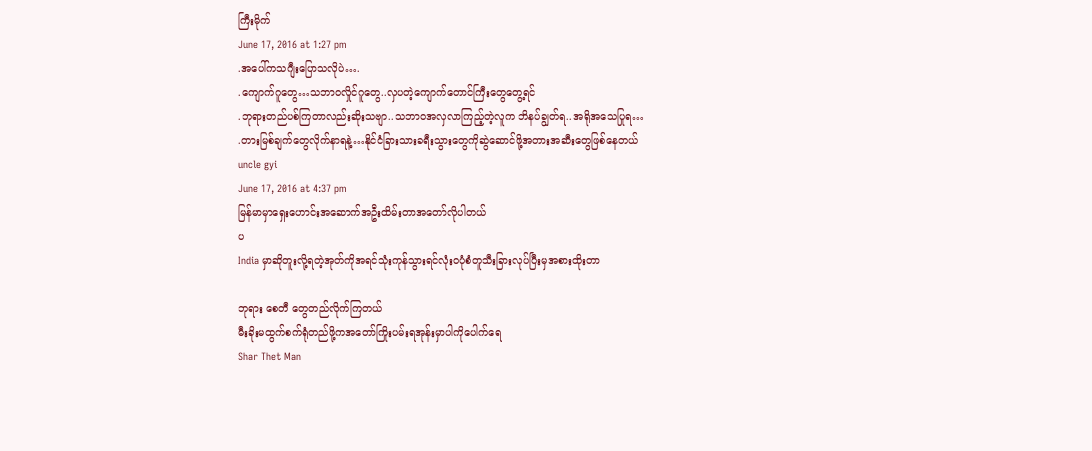ကြီးမိုက်
June 17, 2016 at 1:27 pm
.အပေါ်ကသဂျီးပြောသလိုပဲ….
.ကျောက်ဂူတွေ…သဘာဝလှိုင်ဂူတွေ..လှပတဲ့ကျောက်တောင်ကြီးတွေတွေ့ရင်
.ဘုရားတည်ပစ်ကြတာလည်းဆိုးသဗျာ..သဘာဝအလှလာကြည့်တဲ့လူက ဘိနပ်ချွတ်ရ..အရိုအသေပြုရ…
.တားမြစ်ချက်တွေလိုက်နာရနဲ့…နိုင်ငံခြားသားခရီးသွားတွေကိုဆွဲဆောင်ဖို့အတားအဆီးတွေဖြစ်နေတယ်
uncle gyi
June 17, 2016 at 4:37 pm
မြန်မာမှာရှေးဟောင်းအဆောက်အဦးထိမ်းတာအတော်လိုပါတယ်
ပ
India မှာဆိုတူးလို့ရတဲ့အုတ်ကိုအရင်သုံးကုန်သွားရင်လုံးဝပုံစံတူသီးခြားလုပ်ပြီးမှအစားထိုးတာ

ဘုရား စေတီ တွေတည်လိုက်ကြတယ်
မီးခိုးမထွက်စက်ရုံတည်ဖို့ကအတော်ကြိုးပမ်းရအုန်းမှာပါကိုပေါက်ရေ
Shar Thet Man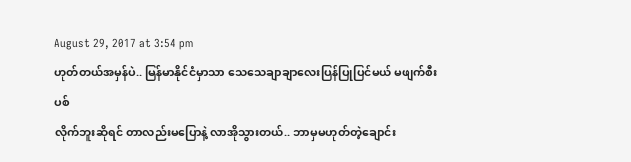August 29, 2017 at 3:54 pm
ဟုတ်တယ်အမှန်ပဲ.. မြန်မာနိုင်ငံမှာသာ သေသေချာချာလေးပြန်ပြုပြင်မယ် မဖျက်စီးပစ်
လိုက်ဘူးဆိုရင် တာလည်းမပြောနဲ့ လာအိုသွားတယ်.. ဘာမှမဟုတ်တဲ့ချောင်း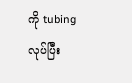ကို tubing လုပ်ပြီး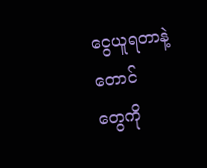ငွေယူရတာနဲ့ တောင်
တွေကို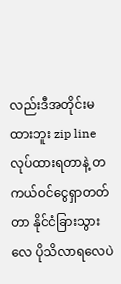လည်းဒီအတိုင်းမထားဘူး zip line လုပ်ထားရတာနဲ့ တကယ်ဝင်ငွေရှာတတ်တာ နိုင်ငံခြားသွားလေ ပိုသိလာရလေပဲ